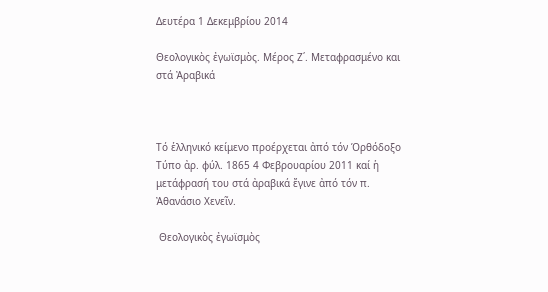Δευτέρα 1 Δεκεμβρίου 2014

Θεολογικὸς ἐγωϊσμὸς. Μέρος Ζ΄. Μεταφρασμένο και στά Ἀραβικά



Τό ἑλληνικό κείμενο προέρχεται ἀπό τόν Όρθόδοξο Τύπο ἀρ. φύλ. 1865 4 Φεβρουαρίου 2011 καί ἡ μετάφρασή του στά ἀραβικά ἔγινε ἀπό τόν π. Ἀθανάσιο Χενεῖν.

 Θεολογικὸς ἐγωϊσμὸς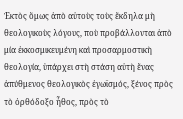Ἐκτὸς ὅμως ἀπὸ αὐτοὺς τοὺς ἔκδηλα μὴ θεολογικοὺς λόγους, ποὺ προβάλλονται ἀπὸ μία ἐκκοσμικευμένη καὶ προσαρμοστικὴ θεολογία, ὑπάρχει στὴ στάση αὐτὴ ἕνας ἀπύθμενος θεολογικὸς ἐγωϊσμός, ξένος πρὸς τὸ ὀρθόδοξο ἦθος, πρὸς τὸ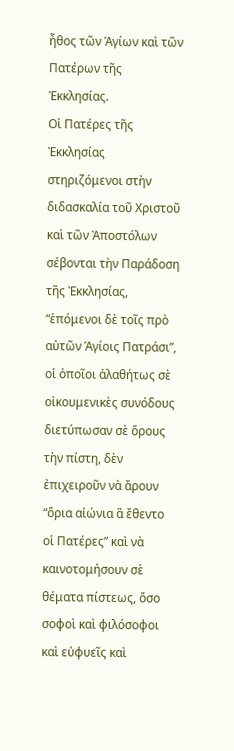ἦθος τῶν Ἁγίων καὶ τῶν Πατέρων τῆς Ἐκκλησίας.
Οἱ Πατέρες τῆς Ἐκκλησίας στηριζόμενοι στὴν διδασκαλία τοῦ Χριστοῦ καὶ τῶν Ἀποστόλων σέβονται τὴν Παράδοση τῆς Ἐκκλησίας, “ἑπόμενοι δὲ τοῖς πρὸ αὐτῶν Ἁγίοις Πατράσι”, οἱ ὁποῖοι ἀλαθήτως σὲ οἰκουμενικὲς συνόδους διετύπωσαν σὲ ὅρους τὴν πίστη, δὲν ἐπιχειροῦν νὰ ἄρουν “ὅρια αἰώνια ἃ ἔθεντο οἱ Πατέρες” καὶ νὰ καινοτομήσουν σὲ θέματα πίστεως, ὅσο σοφοὶ καὶ φιλόσοφοι καὶ εὐφυεῖς καὶ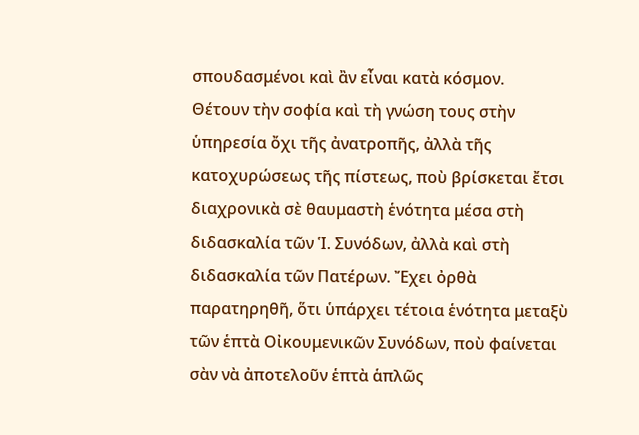σπουδασμένοι καὶ ἂν εἶναι κατὰ κόσμον.
Θέτουν τὴν σοφία καὶ τὴ γνώση τους στὴν ὑπηρεσία ὄχι τῆς ἀνατροπῆς, ἀλλὰ τῆς κατοχυρώσεως τῆς πίστεως, ποὺ βρίσκεται ἔτσι διαχρονικὰ σὲ θαυμαστὴ ἑνότητα μέσα στὴ διδασκαλία τῶν Ἱ. Συνόδων, ἀλλὰ καὶ στὴ διδασκαλία τῶν Πατέρων. Ἔχει ὀρθὰ παρατηρηθῆ, ὅτι ὑπάρχει τέτοια ἑνότητα μεταξὺ τῶν ἑπτὰ Οἰκουμενικῶν Συνόδων, ποὺ φαίνεται σὰν νὰ ἀποτελοῦν ἑπτὰ ἁπλῶς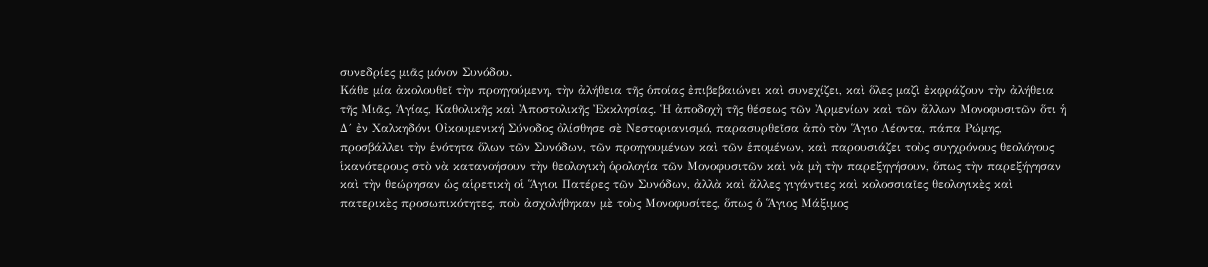συνεδρίες μιᾶς μόνον Συνόδου.
Κάθε μία ἀκολουθεῖ τὴν προηγούμενη, τὴν ἀλήθεια τῆς ὁποίας ἐπιβεβαιώνει καὶ συνεχίζει, καὶ ὅλες μαζὶ ἐκφράζουν τὴν ἀλήθεια τῆς Μιᾶς, Ἁγίας, Καθολικῆς καὶ Ἀποστολικῆς Ἐκκλησίας. Ἡ ἀποδοχὴ τῆς θέσεως τῶν Ἀρμενίων καὶ τῶν ἄλλων Μονοφυσιτῶν ὅτι ἡ Δ´ ἐν Χαλκηδόνι Οἰκουμενική Σύνοδος ὀλίσθησε σὲ Νεστοριανισμό, παρασυρθεῖσα ἀπὸ τὸν Ἅγιο Λέοντα, πάπα Ρώμης,
προσβάλλει τὴν ἑνότητα ὅλων τῶν Συνόδων, τῶν προηγουμένων καὶ τῶν ἑπομένων, καὶ παρουσιάζει τοὺς συγχρόνους θεολόγους ἱκανότερους στὸ νὰ κατανοήσουν τὴν θεολογικὴ ὁρολογία τῶν Μονοφυσιτῶν καὶ νὰ μὴ τὴν παρεξηγήσουν, ὅπως τὴν παρεξήγησαν καὶ τὴν θεώρησαν ὡς αἱρετικὴ οἱ Ἅγιοι Πατέρες τῶν Συνόδων, ἀλλὰ καὶ ἄλλες γιγάντιες καὶ κολοσσιαῖες θεολογικὲς καὶ πατερικὲς προσωπικότητες, ποὺ ἀσχολήθηκαν μὲ τοὺς Μονοφυσίτες, ὅπως ὁ Ἅγιος Μάξιμος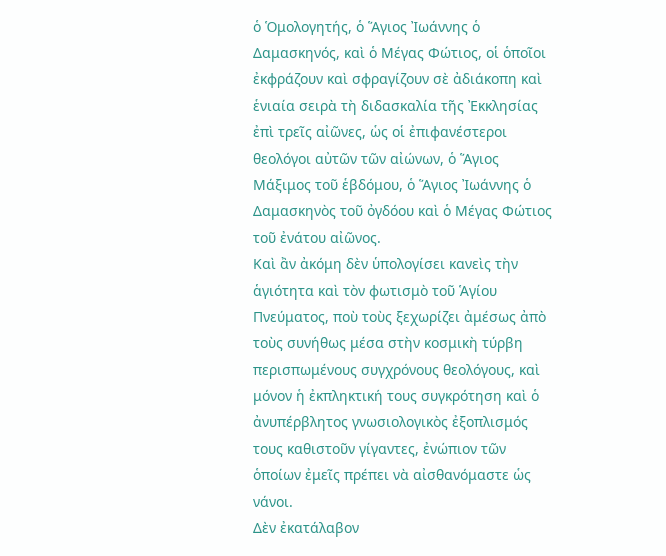ὁ Ὁμολογητής, ὁ Ἅγιος Ἰωάννης ὁ Δαμασκηνός, καὶ ὁ Μέγας Φώτιος, οἱ ὁποῖοι ἐκφράζουν καὶ σφραγίζουν σὲ ἀδιάκοπη καὶ ἑνιαία σειρὰ τὴ διδασκαλία τῆς Ἐκκλησίας ἐπὶ τρεῖς αἰῶνες, ὡς οἱ ἐπιφανέστεροι θεολόγοι αὐτῶν τῶν αἰώνων, ὁ Ἅγιος Μάξιμος τοῦ ἑβδόμου, ὁ Ἅγιος Ἰωάννης ὁ Δαμασκηνὸς τοῦ ὀγδόου καὶ ὁ Μέγας Φώτιος τοῦ ἐνάτου αἰῶνος.
Καὶ ἂν ἀκόμη δὲν ὑπολογίσει κανεὶς τὴν ἁγιότητα καὶ τὸν φωτισμὸ τοῦ Ἁγίου Πνεύματος, ποὺ τοὺς ξεχωρίζει ἀμέσως ἀπὸ τοὺς συνήθως μέσα στὴν κοσμικὴ τύρβη περισπωμένους συγχρόνους θεολόγους, καὶ μόνον ἡ ἐκπληκτική τους συγκρότηση καὶ ὁ ἀνυπέρβλητος γνωσιολογικὸς ἐξοπλισμός τους καθιστοῦν γίγαντες, ἐνώπιον τῶν ὁποίων ἐμεῖς πρέπει νὰ αἰσθανόμαστε ὡς νάνοι.
Δὲν ἐκατάλαβον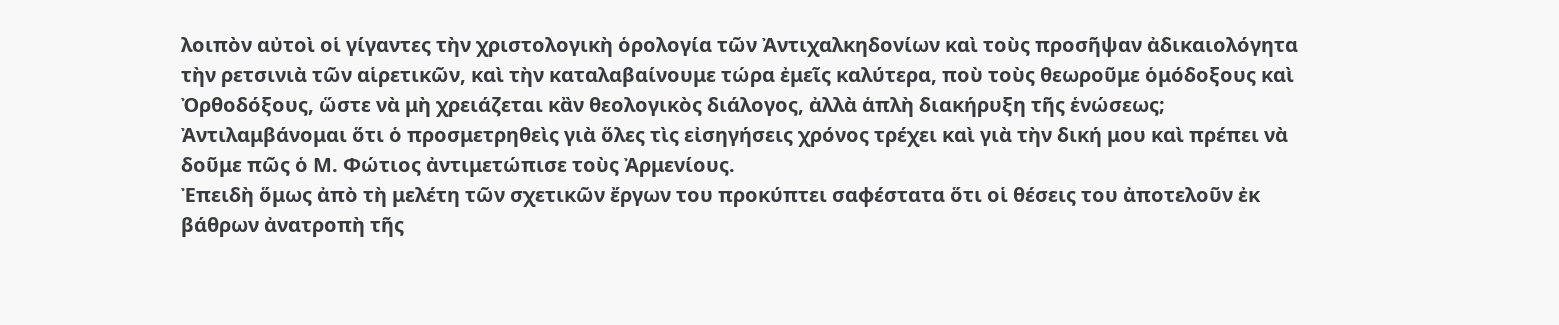λοιπὸν αὐτοὶ οἱ γίγαντες τὴν χριστολογικὴ ὁρολογία τῶν Ἀντιχαλκηδονίων καὶ τοὺς προσῆψαν ἀδικαιολόγητα τὴν ρετσινιὰ τῶν αἱρετικῶν, καὶ τὴν καταλαβαίνουμε τώρα ἐμεῖς καλύτερα, ποὺ τοὺς θεωροῦμε ὁμόδοξους καὶ Ὀρθοδόξους, ὥστε νὰ μὴ χρειάζεται κἂν θεολογικὸς διάλογος, ἀλλὰ ἁπλὴ διακήρυξη τῆς ἑνώσεως; Ἀντιλαμβάνομαι ὅτι ὁ προσμετρηθεὶς γιὰ ὅλες τὶς εἰσηγήσεις χρόνος τρέχει καὶ γιὰ τὴν δική μου καὶ πρέπει νὰ δοῦμε πῶς ὁ Μ. Φώτιος ἀντιμετώπισε τοὺς Ἀρμενίους.
Ἐπειδὴ ὅμως ἀπὸ τὴ μελέτη τῶν σχετικῶν ἔργων του προκύπτει σαφέστατα ὅτι οἱ θέσεις του ἀποτελοῦν ἐκ βάθρων ἀνατροπὴ τῆς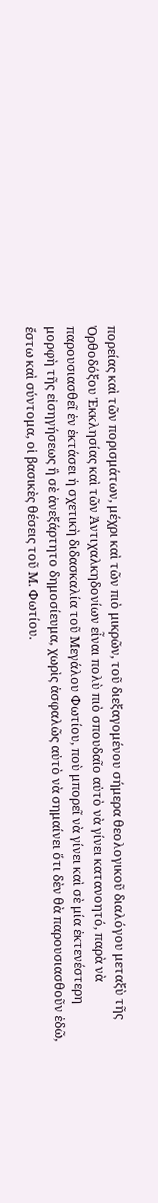πορείας καὶ τῶν πορισμάτων, μέχρι καὶ τῶν πιὸ μικρῶν, τοῦ διεξαγομένου σήμερα θεολογικοῦ διαλόγου μεταξὺ τῆς Ὀρθοδόξου Ἐκκλησίας καὶ τῶν Ἀντιχαλκηδονίων εἶναι πολὺ πιὸ σπουδαῖο αὐτὸ νὰ γίνει κατανοητό, παρὰ νὰ παρουσιασθεῖ ἐν ἐκτάσει ἡ σχετικὴ διδασκαλία τοῦ Μεγάλου Φωτίου, ποὺ μπορεῖ νὰ γίνει καὶ σὲ μία ἐκτενέστερη μορφὴ τῆς εἰσηγήσεως ἢ σὲ ἀνεξάρτητο δημοσίευμα, χωρὶς ἀσφαλῶς αὐτὸ νὰ σημαίνει ὅτι δὲν θὰ παρουσιασθοῦν ἐδῶ, ἔστω καὶ σύντομα, οἱ βασικὲς θέσεις τοῦ Μ. Φωτίου.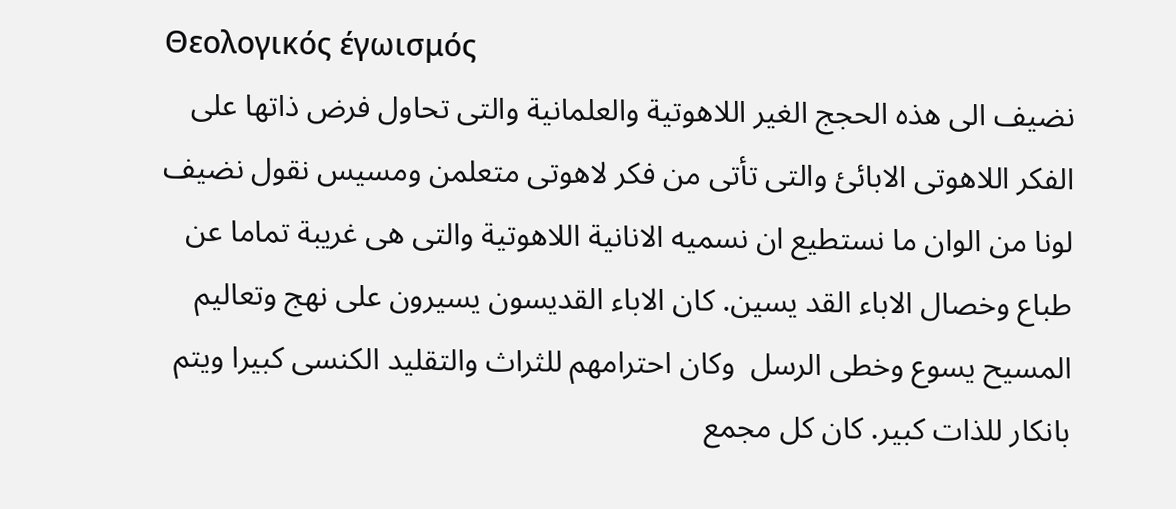Θεολογικός έγωισμός
نضيف الى هذه الحجج الغير اللاهوتية والعلمانية والتى تحاول فرض ذاتها على الفكر اللاهوتى الابائئ والتى تأتى من فكر لاهوتى متعلمن ومسيس نقول نضيف لونا من الوان ما نستطيع ان نسميه الانانية اللاهوتية والتى هى غريبة تماما عن طباع وخصال الاباء القد يسين. كان الاباء القديسون يسيرون على نهج وتعاليم  المسيح يسوع وخطى الرسل  وكان احترامهم للثراث والتقليد الكنسى كبيرا ويتم بانكار للذات كبير. كان كل مجمع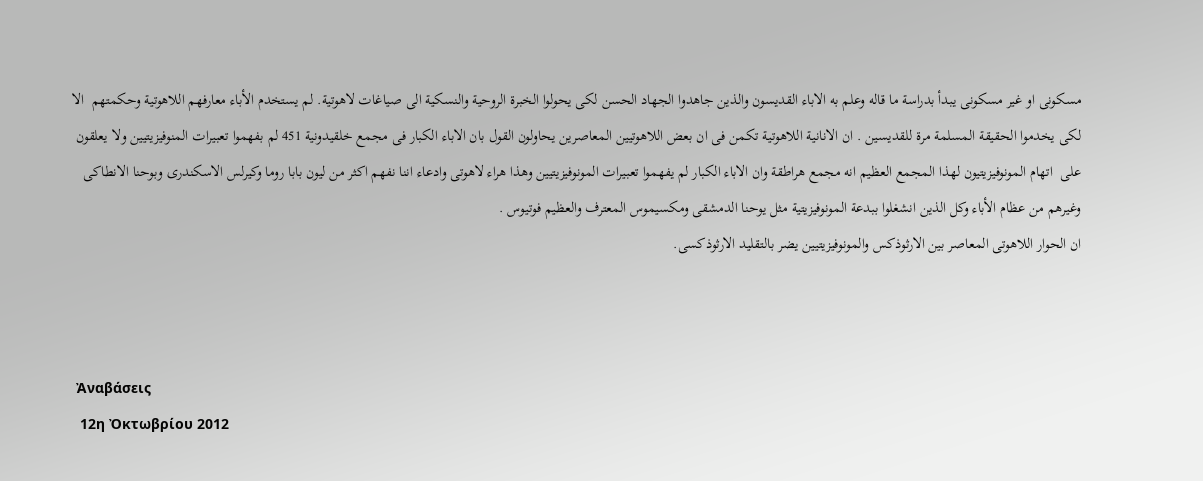مسكونى او غير مسكونى يبدأ بدراسة ما قاله وعلم به الاباء القديسون والذين جاهدوا الجهاد الحسن لكى يحولوا الخبرة الروحية والنسكية الى صياغات لاهوتية. لم يستخدم الأباء معارفهم اللاهوتية وحكمتهم  الا لكى يخدموا الحقيقة المسلمة مرة للقديسين . ان الانانية اللاهوتية تكمن فى ان بعض اللاهوتيين المعاصرين يحاولون القول بان الاباء الكبار فى مجمع خلقيدونية 451 لم بفهموا تعبيرات المنوفيزيتيين ولا يعلقون على  اتهام المونوفيزيتيون لهذا المجمع العظيم انه مجمع هراطقة وان الاباء الكبار لم يفهموا تعبيرات المونوفيزيتيين وهذا هراء لاهوتى وادعاء اننا نفهم اكثر من ليون بابا روما وكيرلس الاسكندرى وبوحنا الانطاكى وغيرهم من عظام الأباء وكل الذين انشغلوا ببدعة المونوفيزيتية مثل يوحنا الدمشقى ومكسيموس المعترف والعظيم فوتيوس .
ان الحوار اللاهوتى المعاصر بين الارثوذكس والمونوفيزيتيين يضر بالتقليد الارثوذكسى.



 Ἀναβάσεις
  12η Ὀκτωβρίου 2012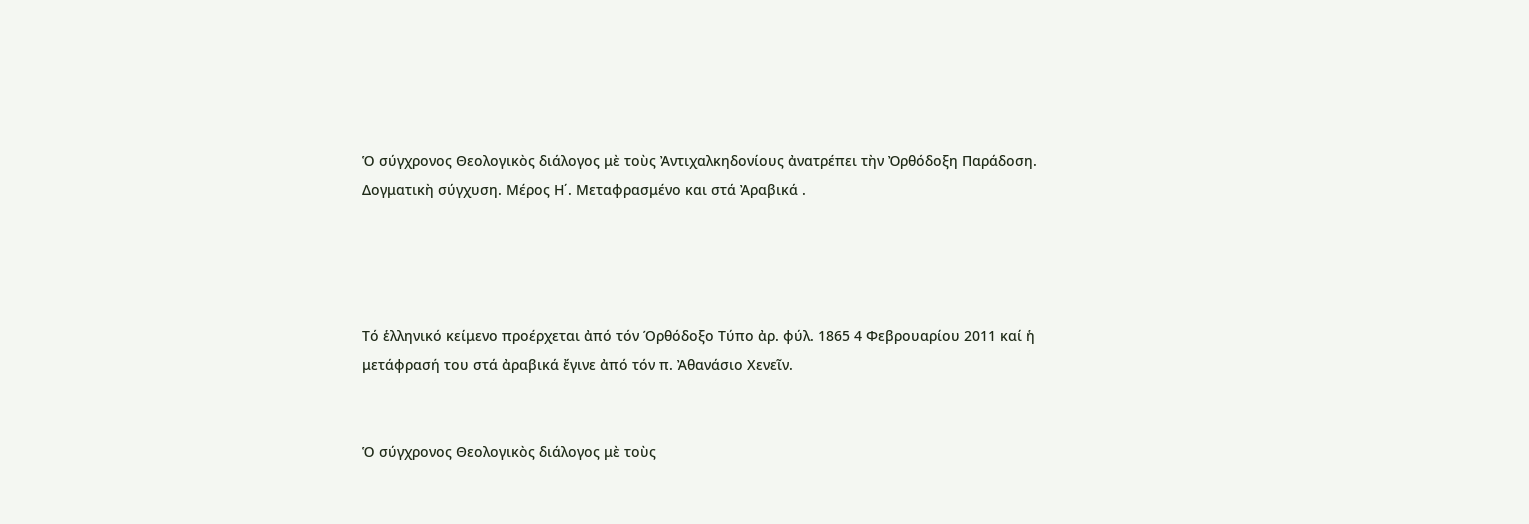Ὁ σύγχρονος Θεολογικὸς διάλογος μὲ τοὺς Ἀντιχαλκηδονίους ἀνατρέπει τὴν Ὀρθόδοξη Παράδοση. Δογματικὴ σύγχυση. Μέρος Η΄. Μεταφρασμένο και στά Ἀραβικά .




Τό ἑλληνικό κείμενο προέρχεται ἀπό τόν Όρθόδοξο Τύπο ἀρ. φύλ. 1865 4 Φεβρουαρίου 2011 καί ἡ μετάφρασή του στά ἀραβικά ἔγινε ἀπό τόν π. Ἀθανάσιο Χενεῖν.


Ὁ σύγχρονος Θεολογικὸς διάλογος μὲ τοὺς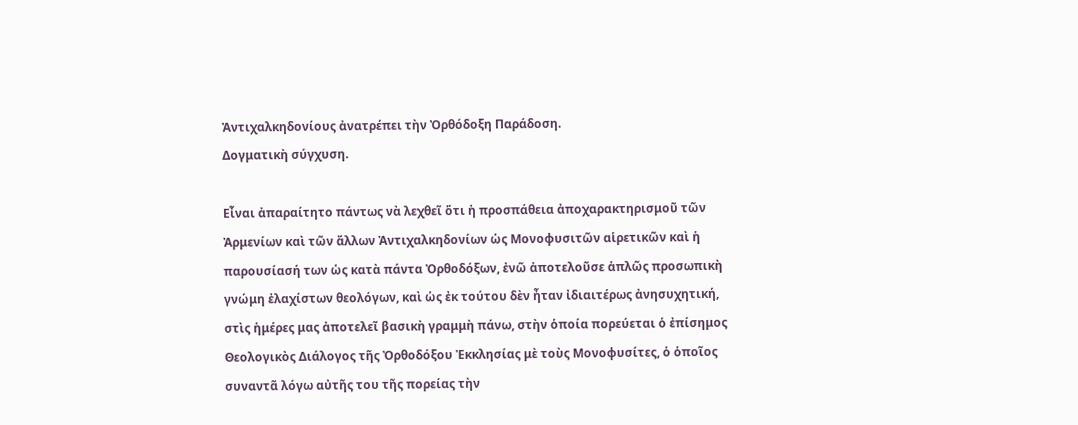Ἀντιχαλκηδονίους ἀνατρέπει τὴν Ὀρθόδοξη Παράδοση.
Δογματικὴ σύγχυση.

Εἶναι ἀπαραίτητο πάντως νὰ λεχθεῖ ὅτι ἡ προσπάθεια ἀποχαρακτηρισμοῦ τῶν Ἀρμενίων καὶ τῶν ἄλλων Ἀντιχαλκηδονίων ὡς Μονοφυσιτῶν αἱρετικῶν καὶ ἡ παρουσίασή των ὡς κατὰ πάντα Ὀρθοδόξων, ἐνῶ ἀποτελοῦσε ἁπλῶς προσωπικὴ γνώμη ἐλαχίστων θεολόγων, καὶ ὡς ἐκ τούτου δὲν ἦταν ἰδιαιτέρως ἀνησυχητική, στὶς ἡμέρες μας ἀποτελεῖ βασικὴ γραμμὴ πάνω, στὴν ὁποία πορεύεται ὁ ἐπίσημος Θεολογικὸς Διάλογος τῆς Ὀρθοδόξου Ἐκκλησίας μὲ τοὺς Μονοφυσίτες, ὁ ὁποῖος συναντᾶ λόγω αὐτῆς του τῆς πορείας τὴν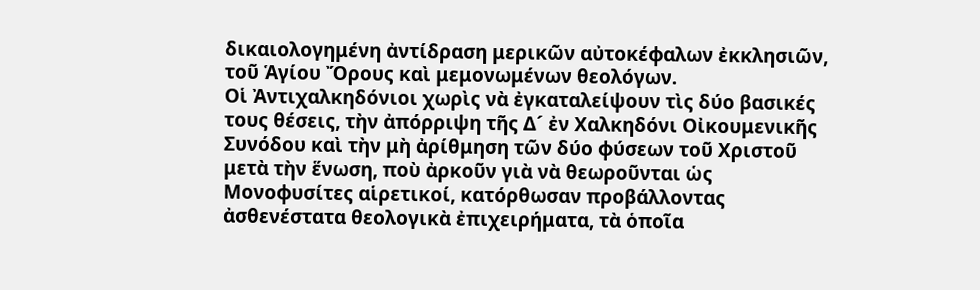δικαιολογημένη ἀντίδραση μερικῶν αὐτοκέφαλων ἐκκλησιῶν, τοῦ Ἁγίου Ὄρους καὶ μεμονωμένων θεολόγων.
Οἱ Ἀντιχαλκηδόνιοι χωρὶς νὰ ἐγκαταλείψουν τὶς δύο βασικές τους θέσεις, τὴν ἀπόρριψη τῆς Δ´ ἐν Χαλκηδόνι Οἰκουμενικῆς Συνόδου καὶ τὴν μὴ ἀρίθμηση τῶν δύο φύσεων τοῦ Χριστοῦ μετὰ τὴν ἕνωση, ποὺ ἀρκοῦν γιὰ νὰ θεωροῦνται ὡς Μονοφυσίτες αἱρετικοί, κατόρθωσαν προβάλλοντας ἀσθενέστατα θεολογικὰ ἐπιχειρήματα, τὰ ὁποῖα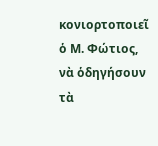κονιορτοποιεῖ ὁ Μ. Φώτιος, νὰ ὁδηγήσουν τὰ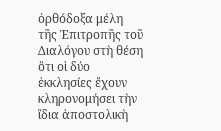ὀρθόδοξα μέλη τῆς Ἐπιτροπῆς τοῦ Διαλόγου στὴ θέση ὅτι οἱ δύο ἐκκλησίες ἔχουν κληρονομήσει τὴν ἴδια ἀποστολικὴ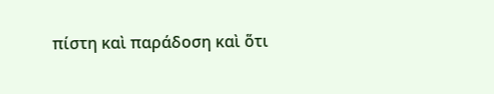πίστη καὶ παράδοση καὶ ὅτι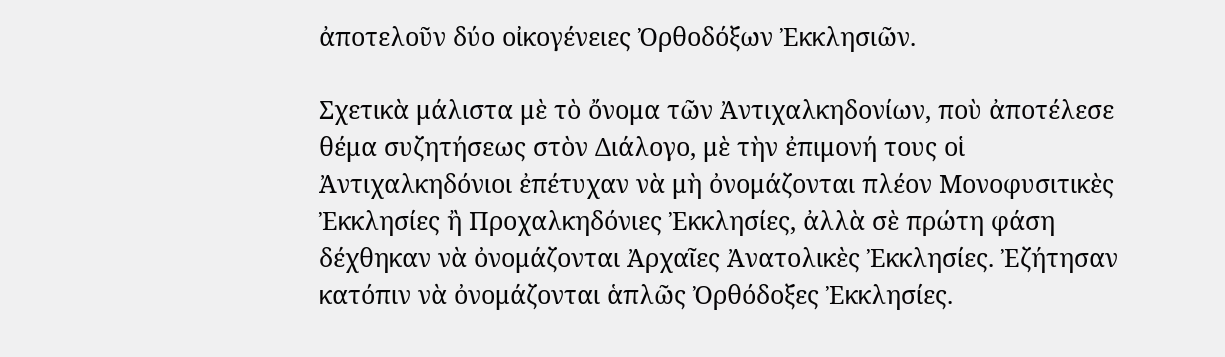ἀποτελοῦν δύο οἰκογένειες Ὀρθοδόξων Ἐκκλησιῶν.

Σχετικὰ μάλιστα μὲ τὸ ὄνομα τῶν Ἀντιχαλκηδονίων, ποὺ ἀποτέλεσε θέμα συζητήσεως στὸν Διάλογο, μὲ τὴν ἐπιμονή τους οἱ Ἀντιχαλκηδόνιοι ἐπέτυχαν νὰ μὴ ὀνομάζονται πλέον Μονοφυσιτικὲς Ἐκκλησίες ἢ Προχαλκηδόνιες Ἐκκλησίες, ἀλλὰ σὲ πρώτη φάση δέχθηκαν νὰ ὀνομάζονται Ἀρχαῖες Ἀνατολικὲς Ἐκκλησίες. Ἐζήτησαν κατόπιν νὰ ὀνομάζονται ἁπλῶς Ὀρθόδοξες Ἐκκλησίες.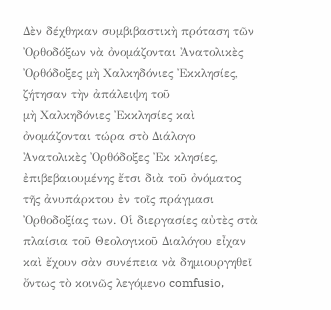Δὲν δέχθηκαν συμβιβαστικὴ πρόταση τῶν Ὀρθοδόξων νὰ ὀνομάζονται Ἀνατολικὲς
Ὀρθόδοξες μὴ Χαλκηδόνιες Ἐκκλησίες, ζήτησαν τὴν ἀπάλειψη τοῦ
μὴ Χαλκηδόνιες Ἐκκλησίες καὶ ὀνομάζονται τώρα στὸ Διάλογο Ἀνατολικὲς Ὀρθόδοξες Ἐκ κλησίες, ἐπιβεβαιουμένης ἔτσι διὰ τοῦ ὀνόματος τῆς ἀνυπάρκτου ἐν τοῖς πράγμασι Ὀρθοδοξίας των. Οἱ διεργασίες αὐτὲς στὰ πλαίσια τοῦ Θεολογικοῦ Διαλόγου εἶχαν καὶ ἔχουν σὰν συνέπεια νὰ δημιουργηθεῖ ὄντως τὸ κοινῶς λεγόμενο comfusio,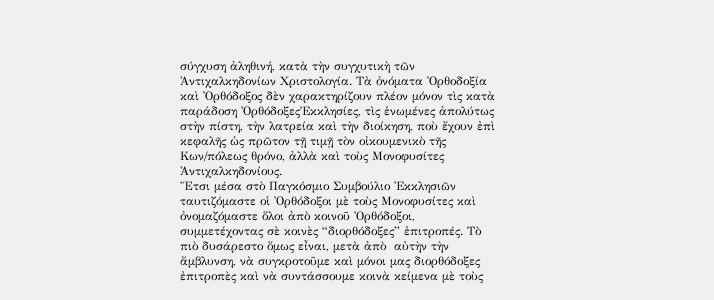σύγχυση ἀληθινή, κατὰ τὴν συγχυτικὴ τῶν
Ἀντιχαλκηδονίων Χριστολογία. Τὰ ὀνόματα Ὀρθοδοξία καὶ Ὀρθόδοξος δὲν χαρακτηρίζουν πλέον μόνον τὶς κατὰ παράδοση ὈρθόδοξεςἘκκλησίες, τὶς ἑνωμένες ἀπολύτως στὴν πίστη, τὴν λατρεία καὶ τὴν διοίκηση, ποὺ ἔχουν ἐπὶ κεφαλῆς ὡς πρῶτον τῇ τιμῇ τὸν οἰκουμενικὸ τῆς Κων/πόλεως θρόνο, ἀλλὰ καὶ τοὺς Μονοφυσίτες Ἀντιχαλκηδονίους.
Ἔτσι μέσα στὸ Παγκόσμιο Συμβούλιο Ἐκκλησιῶν ταυτιζόμαστε οἱ Ὀρθόδοξοι μὲ τοὺς Μονοφυσίτες καὶ ὀνομαζόμαστε ὅλοι ἀπὸ κοινοῦ Ὀρθόδοξοι, συμμετέχοντας σὲ κοινὲς “διορθόδοξες” ἐπιτροπές. Τὸ πιὸ δυσάρεστο ὅμως εἶναι, μετὰ ἀπὸ  αὐτὴν τὴν ἄμβλυνση, νὰ συγκροτοῦμε καὶ μόνοι μας διορθόδοξες ἐπιτροπὲς καὶ νὰ συντάσσουμε κοινὰ κείμενα μὲ τοὺς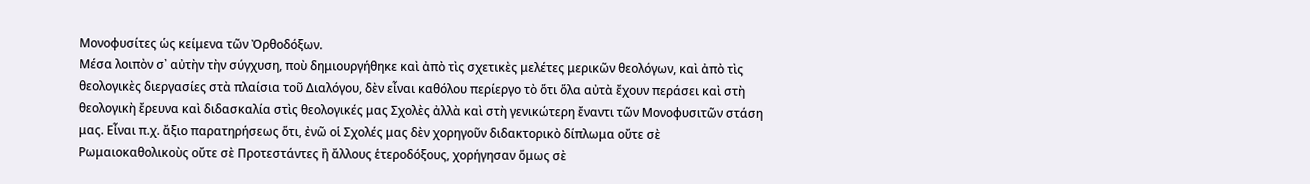Μονοφυσίτες ὡς κείμενα τῶν Ὀρθοδόξων.
Μέσα λοιπὸν σ᾽ αὐτὴν τὴν σύγχυση, ποὺ δημιουργήθηκε καὶ ἀπὸ τὶς σχετικὲς μελέτες μερικῶν θεολόγων, καὶ ἀπὸ τὶς θεολογικὲς διεργασίες στὰ πλαίσια τοῦ Διαλόγου, δὲν εἶναι καθόλου περίεργο τὸ ὅτι ὅλα αὐτὰ ἔχουν περάσει καὶ στὴ θεολογικὴ ἔρευνα καὶ διδασκαλία στὶς θεολογικές μας Σχολὲς ἀλλὰ καὶ στὴ γενικώτερη ἔναντι τῶν Μονοφυσιτῶν στάση μας. Εἶναι π.χ. ἄξιο παρατηρήσεως ὅτι, ἐνῶ οἱ Σχολές μας δὲν χορηγοῦν διδακτορικὸ δίπλωμα οὔτε σὲ Ρωμαιοκαθολικοὺς οὔτε σὲ Προτεστάντες ἢ ἄλλους ἑτεροδόξους, χορήγησαν ὅμως σὲ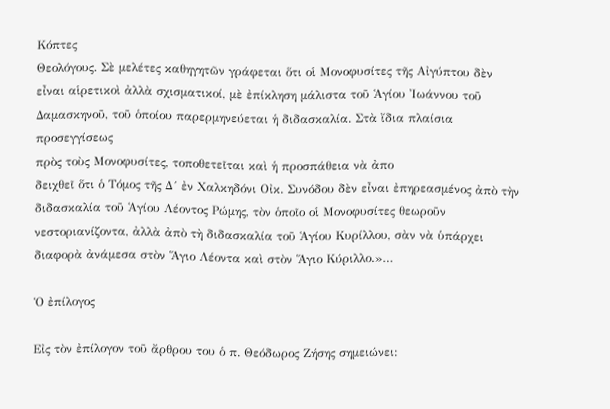Κόπτες
Θεολόγους. Σὲ μελέτες καθηγητῶν γράφεται ὅτι οἱ Μονοφυσίτες τῆς Αἰγύπτου δὲν εἶναι αἱρετικοὶ ἀλλὰ σχισματικοί, μὲ ἐπίκληση μάλιστα τοῦ Ἁγίου Ἰωάννου τοῦ Δαμασκηνοῦ, τοῦ ὁποίου παρερμηνεύεται ἡ διδασκαλία. Στὰ ἴδια πλαίσια προσεγγίσεως
πρὸς τοὺς Μονοφυσίτες, τοποθετεῖται καὶ ἡ προσπάθεια νὰ ἀπο
δειχθεῖ ὅτι ὁ Τόμος τῆς Δ´ ἐν Χαλκηδόνι Οἰκ. Συνόδου δὲν εἶναι ἐπηρεασμένος ἀπὸ τὴν διδασκαλία τοῦ Ἁγίου Λέοντος Ρώμης, τὸν ὁποῖο οἱ Μονοφυσίτες θεωροῦν νεστοριανίζοντα, ἀλλὰ ἀπὸ τὴ διδασκαλία τοῦ Ἁγίου Κυρίλλου, σὰν νὰ ὑπάρχει διαφορὰ ἀνάμεσα στὸν Ἅγιο Λέοντα καὶ στὸν Ἅγιο Κύριλλο.»…

Ὁ ἐπίλογος

Εἰς τὸν ἐπίλογον τοῦ ἄρθρου του ὁ π. Θεόδωρος Ζήσης σημειώνει: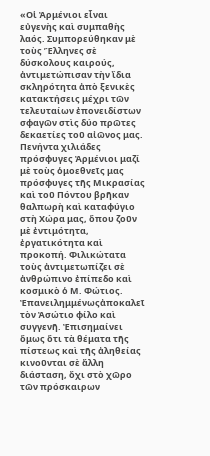«Οἱ Ἀρμένιοι εἶναι εὐγενὴς καὶ συμπαθὴς λαός. Συμπορεύθηκαν μὲ
τοὺς Ἕλληνες σὲ δύσκολους καιρούς, ἀντιμετώπισαν τὴν ἴδια σκληρότητα ἀπὸ ξενικὲς κατακτήσεις μέχρι τῶν τελευταίων ἐπονειδίστων σφαγῶν στὶς δύο πρῶτες δεκαετίες τοῦ αἰῶνος μας. Πενήντα χιλιάδες πρόσφυγες Ἀρμένιοι μαζί μὲ τοὺς ὁμοεθνεῖς μας πρόσφυγες τῆς Μικρασίας καὶ τοῦ Πόντου βρῆκαν θαλπωρὴ καὶ καταφύγιο στὴ Χώρα μας, ὅπου ζοῦν μὲ ἐντιμότητα, ἐργατικότητα καὶ προκοπή. Φιλικώτατα τοὺς ἀντιμετωπίζει σὲ ἀνθρώπινο ἐπίπεδο καὶ κοσμικὸ ὁ Μ. Φώτιος. Ἐπανειλημμένωςἀποκαλεῖ τὸν Ἀσώτιο φίλο καὶ συγγενῆ. Ἐπισημαίνει ὅμως ὅτι τὰ θέματα τῆς πίστεως καὶ τῆς ἀληθείας κινοῦνται σὲ ἄλλη διάσταση, ὄχι στὸ χῶρο τῶν πρόσκαιρων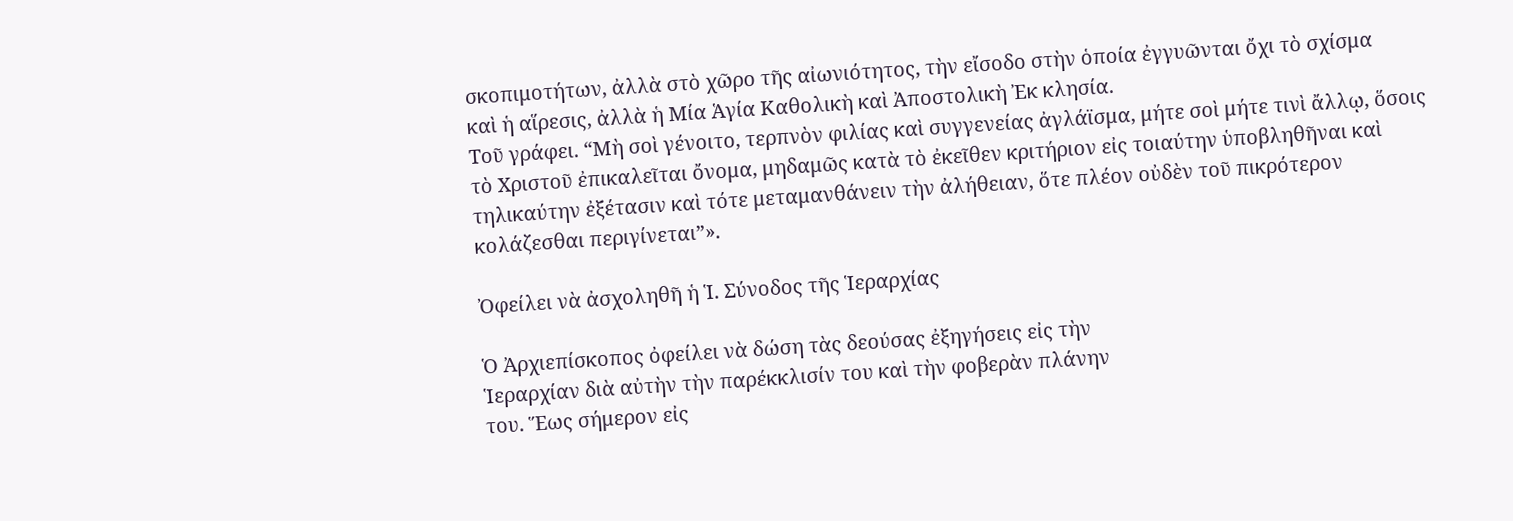σκοπιμοτήτων, ἀλλὰ στὸ χῶρο τῆς αἰωνιότητος, τὴν εἴσοδο στὴν ὁποία ἐγγυῶνται ὄχι τὸ σχίσμα
καὶ ἡ αἵρεσις, ἀλλὰ ἡ Μία Ἁγία Καθολικὴ καὶ Ἀποστολικὴ Ἐκ κλησία.
Τοῦ γράφει. “Μὴ σοὶ γένοιτο, τερπνὸν φιλίας καὶ συγγενείας ἀγλάϊσμα, μήτε σοὶ μήτε τινὶ ἄλλῳ, ὅσοις τὸ Χριστοῦ ἐπικαλεῖται ὄνομα, μηδαμῶς κατὰ τὸ ἐκεῖθεν κριτήριον εἰς τοιαύτην ὑποβληθῆναι καὶ τηλικαύτην ἐξέτασιν καὶ τότε μεταμανθάνειν τὴν ἀλήθειαν, ὅτε πλέον οὐδὲν τοῦ πικρότερον κολάζεσθαι περιγίνεται”».

Ὀφείλει νὰ ἀσχοληθῆ ἡ Ἱ. Σύνοδος τῆς Ἱεραρχίας

Ὁ Ἀρχιεπίσκοπος ὀφείλει νὰ δώση τὰς δεούσας ἐξηγήσεις εἰς τὴν
Ἱεραρχίαν διὰ αὐτὴν τὴν παρέκκλισίν του καὶ τὴν φοβερὰν πλάνην
του. Ἕως σήμερον εἰς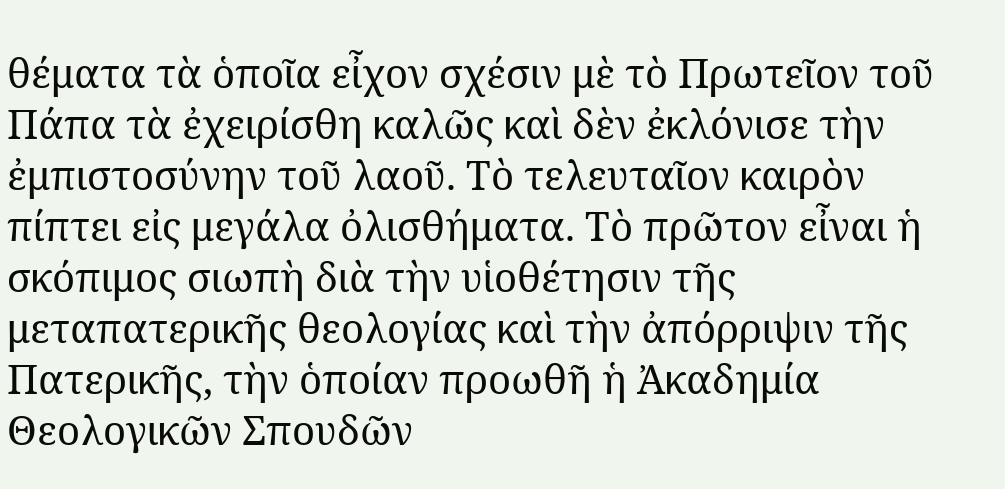θέματα τὰ ὁποῖα εἶχον σχέσιν μὲ τὸ Πρωτεῖον τοῦ Πάπα τὰ ἐχειρίσθη καλῶς καὶ δὲν ἐκλόνισε τὴν ἐμπιστοσύνην τοῦ λαοῦ. Τὸ τελευταῖον καιρὸν πίπτει εἰς μεγάλα ὀλισθήματα. Τὸ πρῶτον εἶναι ἡ σκόπιμος σιωπὴ διὰ τὴν υἱοθέτησιν τῆς μεταπατερικῆς θεολογίας καὶ τὴν ἀπόρριψιν τῆς Πατερικῆς, τὴν ὁποίαν προωθῆ ἡ Ἀκαδημία Θεολογικῶν Σπουδῶν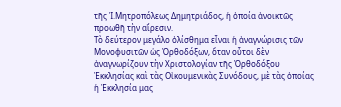τῆς Ἱ.Μητροπόλεως Δημητριάδος, ἡ ὁποία ἀνοικτῶς προωθῆ τὴν αἵρεσιν.
Τὸ δεύτερον μεγάλο ὀλίσθημα εἶναι ἡ ἀναγνώρισις τῶν Μονοφυσιτῶν ὡς Ὀρθοδόξων, ὅταν οὗτοι δὲν ἀναγνωρίζουν τὴν Χριστολογίαν τῆς Ὀρθοδόξου Ἐκκλησίας καὶ τὰς Οἰκουμενικὰς Συνόδους, μὲ τὰς ὁποίας ἡ Ἐκκλησία μας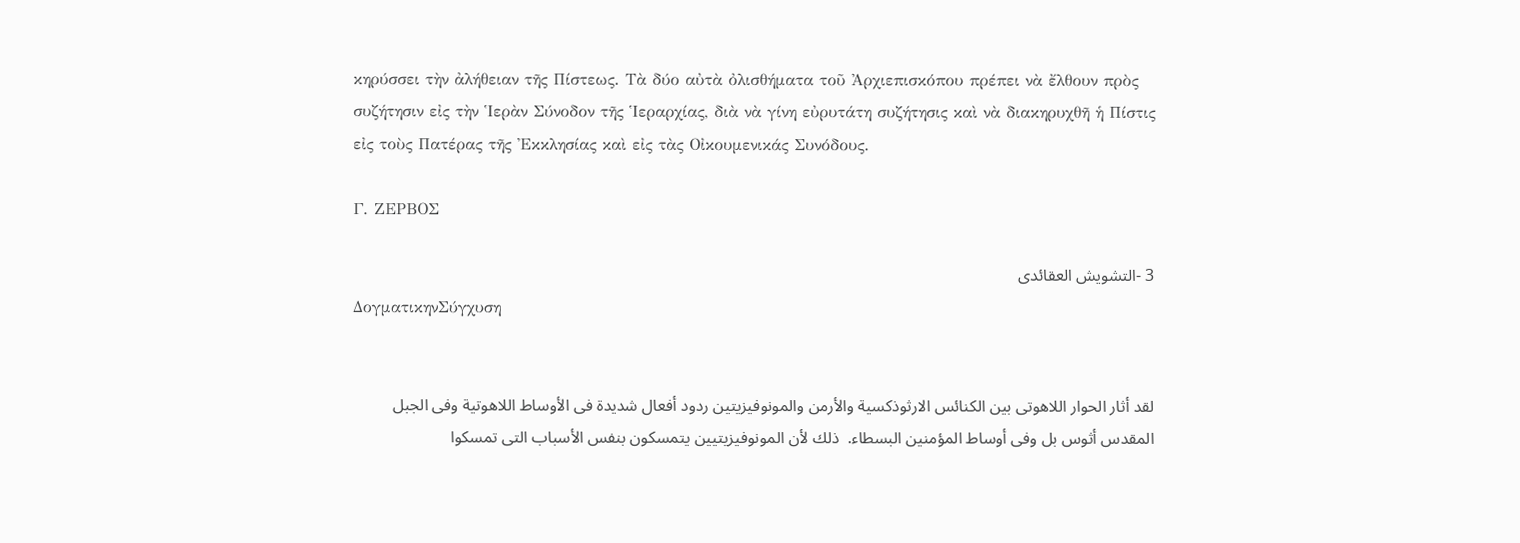κηρύσσει τὴν ἀλήθειαν τῆς Πίστεως. Τὰ δύο αὐτὰ ὀλισθήματα τοῦ Ἀρχιεπισκόπου πρέπει νὰ ἔλθουν πρὸς συζήτησιν εἰς τὴν Ἱερὰν Σύνοδον τῆς Ἱεραρχίας, διὰ νὰ γίνη εὐρυτάτη συζήτησις καὶ νὰ διακηρυχθῆ ἡ Πίστις εἰς τοὺς Πατέρας τῆς Ἐκκλησίας καὶ εἰς τὰς Οἰκουμενικάς Συνόδους.

Γ. ΖΕΡΒΟΣ

3 -التشويش العقائدى
ΔογματικηνΣύγχυση


لقد أثار الحوار اللاهوتى بين الكنائس الارثوذكسية والأرمن والمونوفيزيتين ردود أفعال شديدة فى الأوساط اللاهوتية وفى الجبل المقدس أثوس بل وفى أوساط المؤمنين البسطاء.  ذلك لأن المونوفيزيتيين يتمسكون بنفس الأسباب التى تمسكوا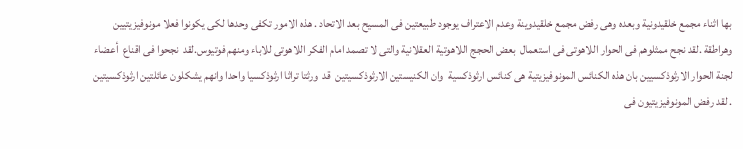بها اثناء مجمع خلقيدونية وبعده وهى رفض مجمع خلقيدوينة وعدم الاعتراف يوجود طبيعتين فى المسيح بعد الاتحاد . هذه الامور تكفى وحدها لكى يكونوا فعلا مونوفيزيتيين وهراطقة .لقد نجح ممثلوهم فى الحوار اللاهوتى فى استعمال  بعض الحجج اللاهوتية العقلانية والتى لا تصمد امام الفكر اللاهوتى للاباء ومنهم فوتيوس.لقد  نجحوا فى اقناع  أعضاء لجنة الحوار الارثوذكسيين بان هذه الكنائس المونوفيزيتية هى كنائس ارثوذكسية  وان الكنيستين الارثوذكسيتين  قد  ورثتا تراثا ارثوذكسيا واحدا وانهم يشكلون عائلتين ارثوذكسيتين . لقد رفض المونوفيزيتيون فى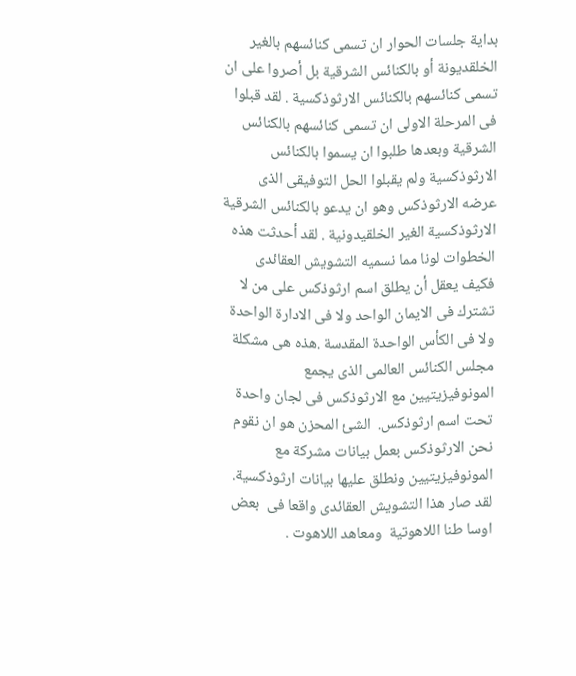بداية جلسات الحوار ان تسمى كنائسهم بالغير الخلقديونة أو بالكنائس الشرقية بل أصروا على ان تسمى كنائسهم بالكنائس الارثوذكسية . لقد قبلوا فى المرحلة الاولى ان تسمى كنائسهم بالكنائس الشرقية وبعدها طلبوا ان يسموا بالكنائس الارثوذكسية ولم يقبلوا الحل التوفيقى الذى عرضه الارثوذكس وهو ان يدعو بالكنائس الشرقية الارثوذكسية الغير الخلقيدونية . لقد أحدثت هذه الخطوات لونا مما نسميه التشويش العقائدى فكيف يعقل أن يطلق اسم ارثوذكس على من لا تشترك فى الايمان الواحد ولا فى الادارة الواحدة ولا فى الكأس الواحدة المقدسة .هذه هى مشكلة مجلس الكنائس العالمى الذى يجمع المونوفيزيتيين مع الارثوذكس فى لجان واحدة تحت اسم ارثوذكس.  الشئ المحزن هو ان نقوم نحن الارثوذكس بعمل بيانات مشركة مع المونوفيزيتيين ونطلق عليها بيانات ارثوذكسية. لقد صار هذا التشويش العقائدى واقعا فى  بعض اوسا طنا اللاهوتية  ومعاهد اللاهوت .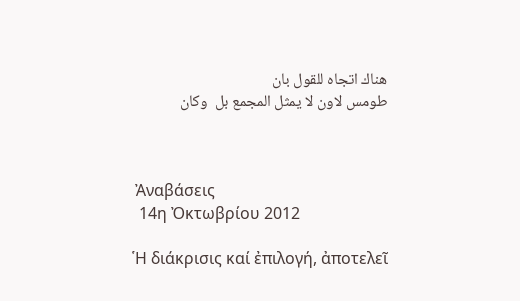هناك اتجاه للقول بان
طومس لاون لا يمثل المجمع بل  وكان



 Ἀναβάσεις
  14η Ὀκτωβρίου 2012

῾Η διάκρισις καί ἐπιλογή, ἀποτελεῖ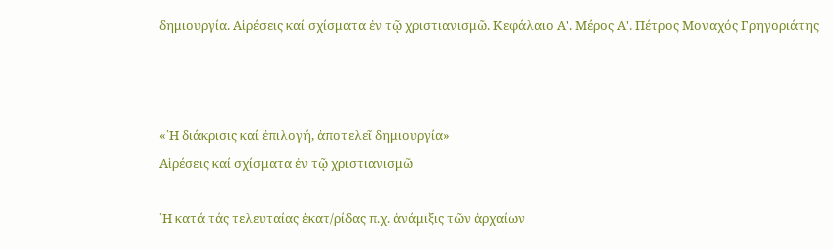δημιουργία. Αἱρέσεις καί σχίσματα ἐν τῷ χριστιανισμῶ. Κεφάλαιο Α'. Μέρος Α'. Πέτρος Μοναχός Γρηγοριάτης



«῾Η διάκρισις καί ἐπιλογή, ἀποτελεῖ δημιουργία»
Αἱρέσεις καί σχίσματα ἐν τῷ χριστιανισμῶ

῾Η κατά τάς τελευταίας ἑκατ/ρίδας π.χ. ἀνάμιξις τῶν ἀρχαίων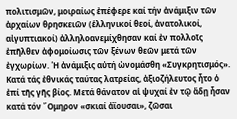πολιτισμῶν, μοιραίως ἐπέφερε καί τήν ἀνάμιξιν τῶν ἀρχαίων θρησκειῶν (ἑλληνικοί θεοί, ἀνατολικοί, αἰγυπτιακοί) ἀλληλοανεμίχθησαν καί ἐν πολλοῖς ἐπῆλθεν ἀφομοίωσις τῶν ξένων θεῶν μετά τῶν ἐγχωρίων. ῾Η ἀνάμιξις αὐτή ὠνομάσθη «Συγκρητισμός».
Κατά τάς ἐθνικάς ταύτας λατρείας, ἀξιοζήλευτος ἦτο ὁ ἐπί τῆς γῆς βίος. Μετά θάνατον αἱ ψυχαί ἐν τῷ ἄδῃ ἦσαν κατά τόν ῎Ομηρον «σκιαί ἀῒουσαι», ζῶσαι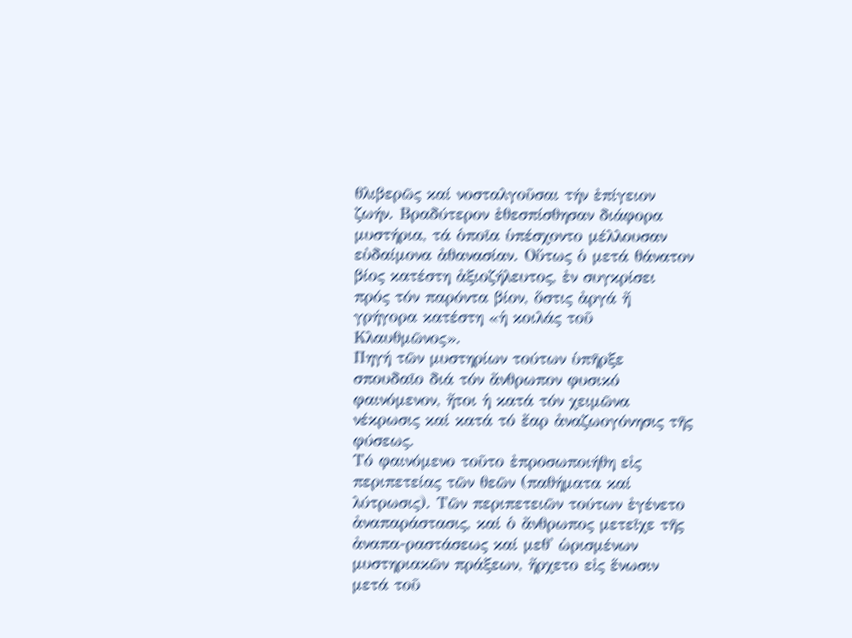θλιβερῶς καί νοσταλγοῦσαι τήν ἐπίγειον ζωήν. Βραδύτερον ἐθεσπίσθησαν διάφορα μυστήρια, τά ὁποῖα ὑπέσχοντο μέλλουσαν εὐδαίμονα ἀθανασίαν. Οὕτως ὁ μετά θάνατον βίος κατέστη ἀξιοζήλευτος, ἐν συγκρίσει πρός τόν παρόντα βίον, ὅστις ἀργά ἤ γρήγορα κατέστη «ἡ κοιλάς τοῦ Κλαυθμῶνος».
Πηγή τῶν μυστηρίων τούτων ὑπῆρξε σπουδαῖο διά τόν ἄνθρωπον φυσικό φαινόμενον, ἤτοι ἡ κατά τόν χειμῶνα νέκρωσις καί κατά τό ἔαρ ἀναζωογόνησις τῆς φύσεως.
Τό φαινόμενο τοῦτο ἐπροσωποιήθη εἰς περιπετείας τῶν θεῶν (παθήματα καί λύτρωσις). Τῶν περιπετειῶν τούτων ἐγένετο ἀναπαράστασις, καί ὁ ἄνθρωπος μετεῖχε τῆς ἀναπα-ραστάσεως καί μεθ' ὡρισμένων μυστηριακῶν πράξεων, ἤρχετο εἰς ἕνωσιν μετά τοῦ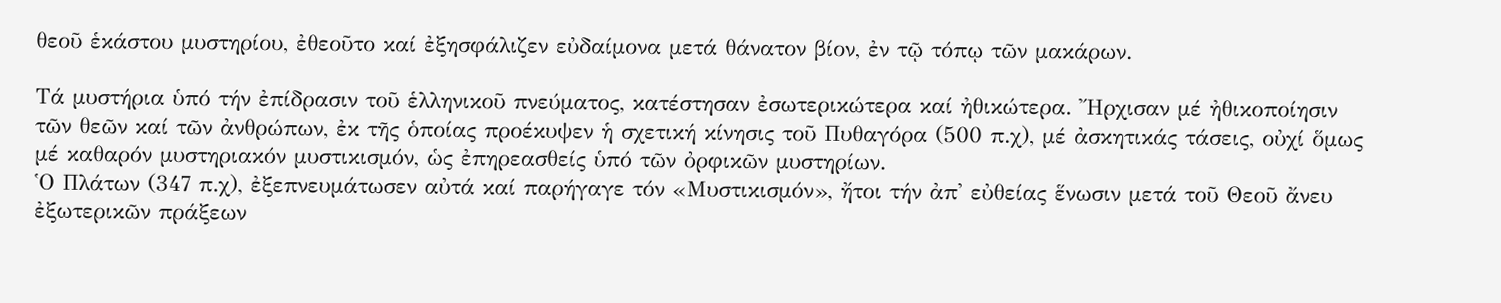θεοῦ ἑκάστου μυστηρίου, ἐθεοῦτο καί ἐξησφάλιζεν εὐδαίμονα μετά θάνατον βίον, ἐν τῷ τόπῳ τῶν μακάρων.

Τά μυστήρια ὑπό τήν ἐπίδρασιν τοῦ ἑλληνικοῦ πνεύματος, κατέστησαν ἐσωτερικώτερα καί ἠθικώτερα. ῎Ηρχισαν μέ ἠθικοποίησιν τῶν θεῶν καί τῶν ἀνθρώπων, ἐκ τῆς ὁποίας προέκυψεν ἡ σχετική κίνησις τοῦ Πυθαγόρα (500 π.χ), μέ ἀσκητικάς τάσεις, οὐχί ὅμως μέ καθαρόν μυστηριακόν μυστικισμόν, ὡς ἐπηρεασθείς ὑπό τῶν ὀρφικῶν μυστηρίων.
῾Ο Πλάτων (347 π.χ), ἐξεπνευμάτωσεν αὐτά καί παρήγαγε τόν «Μυστικισμόν», ἤτοι τήν ἀπ' εὐθείας ἕνωσιν μετά τοῦ Θεοῦ ἄνευ ἐξωτερικῶν πράξεων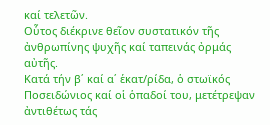καί τελετῶν.
Οὗτος διέκρινε θεῖον συστατικόν τῆς ἀνθρωπίνης ψυχῆς καί ταπεινάς ὀρμάς αὐτῆς.
Κατά τήν β΄ καί α΄ ἑκατ/ρίδα, ὁ στωϊκός Ποσειδώνιος καί οἱ ὁπαδοί του, μετέτρεψαν ἀντιθέτως τάς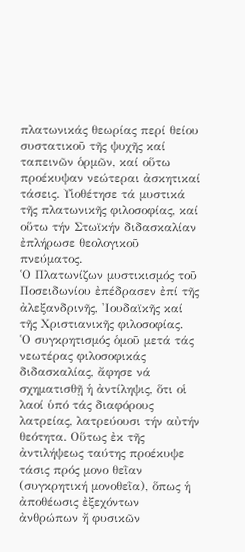πλατωνικάς θεωρίας περί θείου συστατικοῦ τῆς ψυχῆς καί ταπεινῶν ὁρμῶν, καί οὕτω προέκυψαν νεώτεραι ἀσκητικαί τάσεις. Υἱοθέτησε τά μυστικά τῆς πλατωνικῆς φιλοσοφίας, καί οὕτω τήν Στωϊκήν διδασκαλίαν ἐπλήρωσε θεολογικοῦ πνεύματος.
῾Ο Πλατωνίζων μυστικισμός τοῦ Ποσειδωνίου ἐπέδρασεν ἐπί τῆς ἀλεξανδρινῆς, 'Ιουδαϊκῆς καί τῆς Χριστιανικῆς φιλοσοφίας.
῾Ο συγκρητισμός ὁμοῦ μετά τάς νεωτέρας φιλοσοφικάς διδασκαλίας, ἄφησε νά σχηματισθῇ ἡ ἀντίληψις, ὅτι οἱ λαοί ὑπό τάς διαφόρους λατρείας, λατρεύουσι τήν αὐτήν θεότητα. Οὕτως ἐκ τῆς ἀντιλήψεως ταύτης προέκυψε τάσις πρός μονο θεῒαν (συγκρητική μονοθεῒα), ὅπως ἡ ἀποθέωσις ἐξεχόντων ἀνθρώπων ἤ φυσικῶν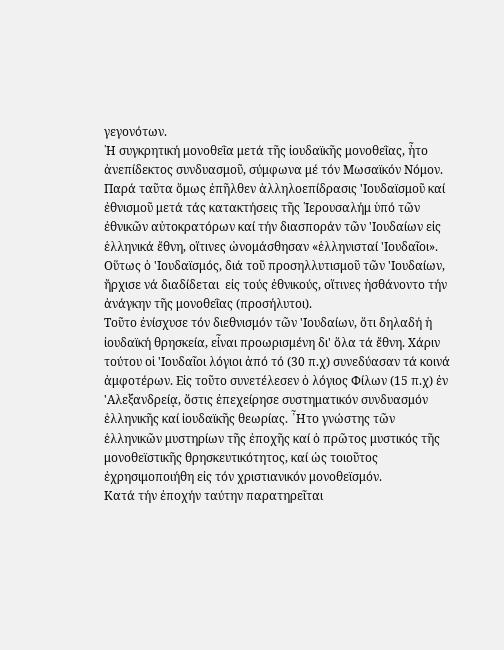γεγονότων.
῾Η συγκρητική μονοθεῒα μετά τῆς ἰουδαϊκῆς μονοθεῒας, ἦτο ἀνεπίδεκτος συνδυασμοῦ, σύμφωνα μέ τόν Μωσαϊκόν Νόμον. Παρά ταῦτα ὅμως ἐπῆλθεν ἀλληλοεπίδρασις 'Ιουδαϊσμοῦ καί ἐθνισμοῦ μετά τάς κατακτήσεις τῆς ῾Ιερουσαλήμ ὑπό τῶν ἐθνικῶν αὐτοκρατόρων καί τήν διασποράν τῶν 'Ιουδαίων εἰς ἑλληνικά ἔθνη, οἵτινες ὠνομάσθησαν «ἑλληνισταί 'Ιουδαῖοι». Οὕτως ὁ 'Ιουδαϊσμός, διά τοῦ προσηλλυτισμοῦ τῶν 'Ιουδαίων, ἤρχισε νά διαδίδεται  εἰς τούς ἐθνικούς, οἵτινες ἠσθάνοντο τήν ἀνάγκην τῆς μονοθεῒας (προσήλυτοι).
Τοῦτο ἐνίσχυσε τόν διεθνισμόν τῶν 'Ιουδαίων, ὅτι δηλαδή ἡ ἰουδαϊκή θρησκεία, εἶναι προωρισμένη δι' ὅλα τά ἔθνη. Χάριν τούτου οἱ 'Ιουδαῖοι λόγιοι ἀπό τό (30 π.χ) συνεδύασαν τά κοινά ἀμφοτέρων. Εἰς τοῦτο συνετέλεσεν ὁ λόγιος Φίλων (15 π.χ) ἐν 'Αλεξανδρείᾳ, ὅστις ἐπεχείρησε συστηματικόν συνδυασμόν ἑλληνικῆς καί ἰουδαϊκῆς θεωρίας. ῏Ητο γνώστης τῶν ἑλληνικῶν μυστηρίων τῆς ἐποχῆς καί ὁ πρῶτος μυστικός τῆς μονοθεϊστικῆς θρησκευτικότητος, καί ὡς τοιοῦτος ἐχρησιμοποιήθη εἰς τόν χριστιανικόν μονοθεϊσμόν.
Κατά τήν ἐποχήν ταύτην παρατηρεῖται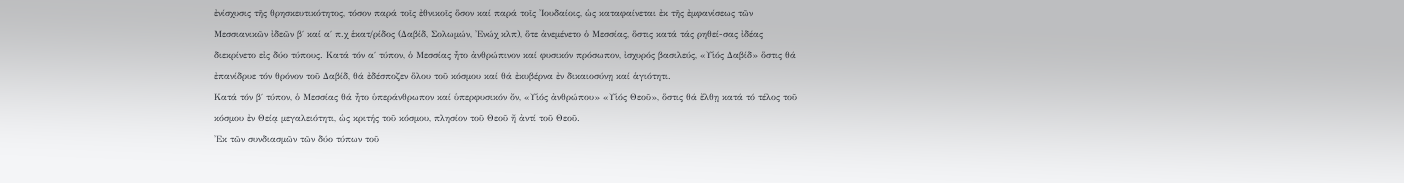ἐνίσχυσις τῆς θρησκευτικότητος, τόσον παρά τοῖς ἐθνικοῖς ὅσον καί παρά τοῖς 'Ιουδαίοις, ὡς καταφαίνεται ἐκ τῆς ἐμφανίσεως τῶν Μεσσιανικῶν ἰδεῶν β΄ καί α΄ π.χ ἑκατ/ρίδος (Δαβίδ, Σολωμών, 'Ενώχ κλπ), ὅτε ἀνεμένετο ὁ Μεσσίας, ὅστις κατά τάς ρηθεί-σας ἰδέας διεκρίνετο εἰς δύο τύπους. Κατά τόν α΄ τύπον, ὁ Μεσσίας ἦτο ἀνθρώπινον καί φυσικόν πρόσωπον, ἰσχυρός βασιλεύς, «Υἱός Δαβίδ» ὅστις θά ἐπανίδρυε τόν θρόνον τοῦ Δαβίδ, θά ἐδέσποζεν ὅλου τοῦ κόσμου καί θά ἐκυβέρνα ἐν δικαιοσύνῃ καί ἁγιότητι.
Κατά τόν β΄ τύπον, ὁ Μεσσίας θά ἦτο ὑπεράνθρωπον καί ὑπερφυσικόν ὄν, «Υἱός ἀνθρώπου» «Υἱός Θεοῦ», ὅστις θά ἔλθῃ κατά τό τέλος τοῦ κόσμου ἐν Θείᾳ μεγαλειότητι, ὡς κριτής τοῦ κόσμου, πλησίον τοῦ Θεοῦ ἤ ἀντί τοῦ Θεοῦ.
'Εκ τῶν συνδιασμῶν τῶν δύο τύπων τοῦ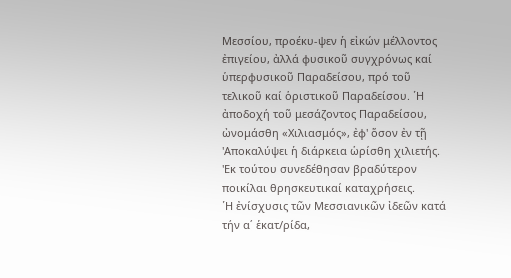Μεσσίου, προέκυ-ψεν ἡ εἰκών μέλλοντος ἐπιγείου, ἀλλά φυσικοῦ συγχρόνως καί ὑπερφυσικοῦ Παραδείσου, πρό τοῦ τελικοῦ καί ὁριστικοῦ Παραδείσου. ῾Η ἀποδοχή τοῦ μεσάζοντος Παραδείσου, ὠνομάσθη «Χιλιασμός», ἐφ' ὅσον ἐν τῇ 'Αποκαλύψει ἡ διάρκεια ὡρίσθη χιλιετής. 'Εκ τούτου συνεδέθησαν βραδύτερον ποικίλαι θρησκευτικαί καταχρήσεις.
῾Η ἐνίσχυσις τῶν Μεσσιανικῶν ἰδεῶν κατά τήν α΄ ἑκατ/ρίδα,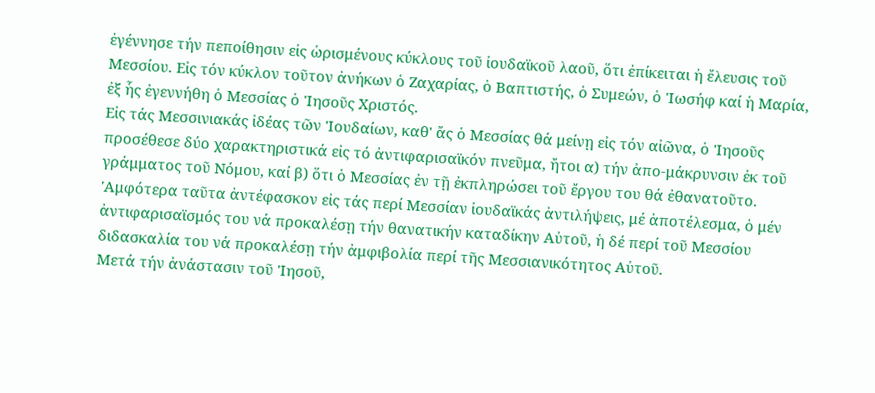ἐγέννησε τήν πεποίθησιν εἰς ὡρισμένους κύκλους τοῦ ἰουδαϊκοῦ λαοῦ, ὅτι ἐπίκειται ἠ ἔλευσις τοῦ Μεσσίου. Εἰς τόν κύκλον τοῦτον ἀνήκων ὁ Ζαχαρίας, ὁ Βαπτιστής, ὁ Συμεών, ὁ 'Ιωσήφ καί ἡ Μαρία, ἐξ ἧς ἐγεννήθη ὁ Μεσσίας ὁ 'Ιησοῦς Χριστός.
Εἰς τάς Μεσσινιακάς ἰδέας τῶν 'Ιουδαίων, καθ' ἄς ὁ Μεσσίας θά μείνῃ εἰς τόν αἰῶνα, ὁ 'Ιησοῦς προσέθεσε δύο χαρακτηριστικά εἰς τό ἀντιφαρισαϊκόν πνεῦμα, ἤτοι α) τήν ἀπο-μάκρυνσιν ἐκ τοῦ γράμματος τοῦ Νόμου, καί β) ὅτι ὁ Μεσσίας ἐν τῇ ἐκπληρώσει τοῦ ἔργου του θά ἐθανατοῦτο.
'Αμφότερα ταῦτα ἀντέφασκον εἰς τάς περί Μεσσίαν ἰουδαϊκάς ἀντιλήψεις, μέ ἀποτέλεσμα, ὁ μέν ἀντιφαρισαϊσμός του νά προκαλέσῃ τήν θανατικήν καταδίκην Αὐτοῦ, ἡ δέ περί τοῦ Μεσσίου διδασκαλία του νά προκαλέσῃ τήν ἀμφιβολία περί τῆς Μεσσιανικότητος Αὐτοῦ.
Μετά τήν ἀνάστασιν τοῦ 'Ιησοῦ,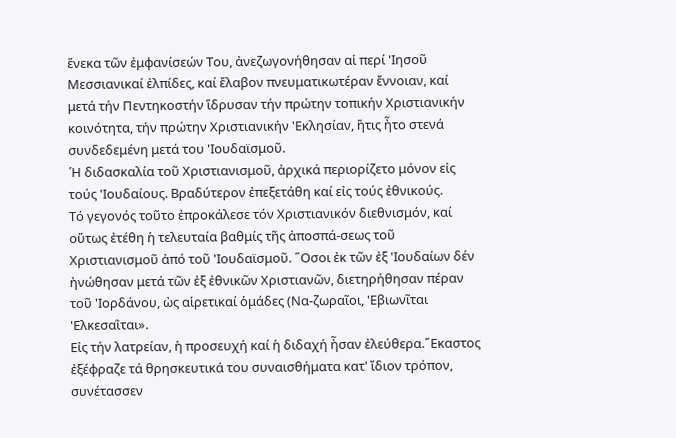ἕνεκα τῶν ἐμφανίσεών Του, ἀνεζωγονήθησαν αἱ περί 'Ιησοῦ Μεσσιανικαί ἐλπίδες, καί ἔλαβον πνευματικωτέραν ἔννοιαν, καί μετά τήν Πεντηκοστήν ἵδρυσαν τήν πρώτην τοπικήν Χριστιανικήν κοινότητα, τήν πρώτην Χριστιανικήν 'Εκλησίαν, ἥτις ἦτο στενά συνδεδεμένη μετά του 'Ιουδαϊσμοῦ.
῾Η διδασκαλία τοῦ Χριστιανισμοῦ, ἀρχικά περιορίζετο μόνον εἰς τούς 'Ιουδαίους. Βραδύτερον ἐπεξετάθη καί εἰς τούς ἐθνικούς.
Τό γεγονός τοῦτο ἐπροκάλεσε τόν Χριστιανικόν διεθνισμόν, καί οὕτως ἐτέθη ἡ τελευταία βαθμίς τῆς ἀποσπά-σεως τοῦ Χριστιανισμοῦ ἀπό τοῦ 'Ιουδαϊσμοῦ. ῞Οσοι ἐκ τῶν ἐξ 'Ιουδαίων δέν ἠνώθησαν μετά τῶν ἐξ ἐθνικῶν Χριστιανῶν, διετηρήθησαν πέραν τοῦ 'Ιορδάνου, ὠς αἱρετικαί ὁμάδες (Να-ζωραῖοι, 'Εβιωνῖται 'Ελκεσαῒται».
Εἰς τήν λατρείαν, ἡ προσευχή καί ἡ διδαχή ἦσαν ἐλεύθερα.῞Εκαστος ἐξέφραζε τά θρησκευτικά του συναισθήματα κατ' ἴδιον τρόπον, συνέτασσεν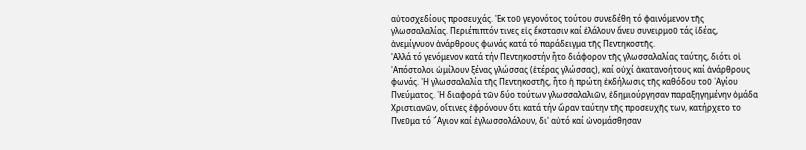αὐτοσχεδίους προσευχάς. 'Εκ τοῦ γεγονότος τούτου συνεδέθη τό φαινόμενον τῆς γλωσσαλαλίας. Περιέπιπτόν τινες εἰς ἔκστασιν καί ἐλάλουν ἄνευ συνειρμοῦ τάς ἰδέας, ἀνεμίγνυον ἀνάρθρους φωνάς κατά τό παράδειγμα τῆς Πεντηκοστῆς.
'Αλλά τό γενόμενον κατά τήν Πεντηκοστήν ἦτο διάφορον τῆς γλωσσαλαλίας ταύτης, διότι οἱ 'Απόστολοι ὡμίλουν ξένας γλώσσας (ἑτέρας γλώσσας), καί οὐχί ἀκατανοήτους καί ἀνάρθρους φωνάς. ῾Η γλωσσαλαλία τῆς Πεντηκοστῆς, ἦτο ἡ πρώτη ἐκδήλωσις τῆς καθόδου τοῦ ῾Αγίου Πνεύματος. ῾Η διαφορά τῶν δύο τούτων γλωσσαλαλιῶν, ἐδημιούργησαν παραξηγημένην ὁμάδα Χριστιανῶν, οἵτινες ἐφρόνουν ὅτι κατά τήν ὥραν ταύτην τῆς προσευχῆς των, κατήρχετο το Πνεῦμα τό ῞Αγιον καί ἐγλωσσολάλουν, δι' αὐτό καί ὠνομάσθησαν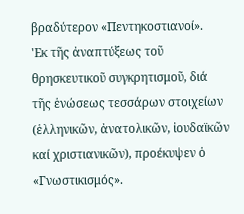βραδύτερον «Πεντηκοστιανοί».
'Εκ τῆς ἀναπτύξεως τοῦ θρησκευτικοῦ συγκρητισμοῦ, διά τῆς ἑνώσεως τεσσάρων στοιχείων (ἑλληνικῶν, ἀνατολικῶν, ἰουδαϊκῶν καί χριστιανικῶν), προέκυψεν ὁ «Γνωστικισμός».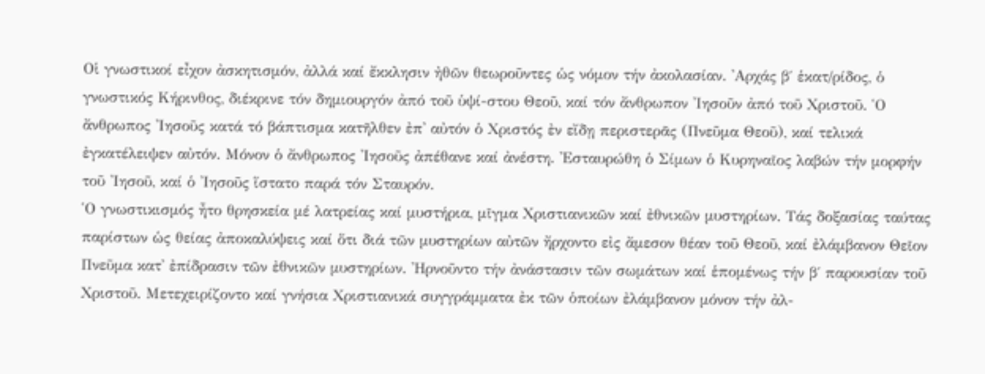Οἱ γνωστικοί εἶχον ἀσκητισμόν, ἀλλά καί ἔκκλησιν ἠθῶν θεωροῦντες ὡς νόμον τήν ἀκολασίαν. 'Αρχάς β΄ ἑκατ/ρίδος, ὁ γνωστικός Κήρινθος, διέκρινε τόν δημιουργόν ἀπό τοῦ ὑψί-στου Θεοῦ, καί τόν ἄνθρωπον 'Ιησοῦν ἀπό τοῦ Χριστοῦ. ῾Ο ἄνθρωπος 'Ιησοῦς κατά τό βάπτισμα κατῆλθεν ἐπ' αὐτόν ὁ Χριστός ἐν εἴδῃ περιστερᾶς (Πνεῦμα Θεοῦ), καί τελικά ἐγκατέλειψεν αὐτόν. Μόνον ὁ ἄνθρωπος 'Ιησοῦς ἀπέθανε καί ἀνέστη. 'Εσταυρώθη ὁ Σίμων ὁ Κυρηναῖος λαβών τήν μορφήν τοῦ 'Ιησοῦ, καί ὁ 'Ιησοῦς ἵστατο παρά τόν Σταυρόν.
῾Ο γνωστικισμός ἦτο θρησκεία μέ λατρείας καί μυστήρια, μῖγμα Χριστιανικῶν καί ἐθνικῶν μυστηρίων. Τάς δοξασίας ταύτας παρίστων ὡς θείας ἀποκαλύψεις καί ὅτι διά τῶν μυστηρίων αὐτῶν ἤρχοντο εἰς ἄμεσον θέαν τοῦ Θεοῦ, καί ἐλάμβανον Θεῖον Πνεῦμα κατ' ἐπίδρασιν τῶν ἐθνικῶν μυστηρίων. 'Ηρνοῦντο τήν ἀνάστασιν τῶν σωμάτων καί ἑπομένως τήν β΄ παρουσίαν τοῦ Χριστοῦ. Μετεχειρίζοντο καί γνήσια Χριστιανικά συγγράμματα ἐκ τῶν ὁποίων ἐλάμβανον μόνον τήν ἀλ-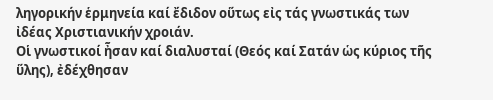ληγορικήν ἑρμηνεία καί ἔδιδον οὕτως εἰς τάς γνωστικάς των ἰδέας Χριστιανικήν χροιάν.
Οἱ γνωστικοί ἦσαν καί διαλυσταί (Θεός καί Σατάν ὡς κύριος τῆς ὕλης), ἐδέχθησαν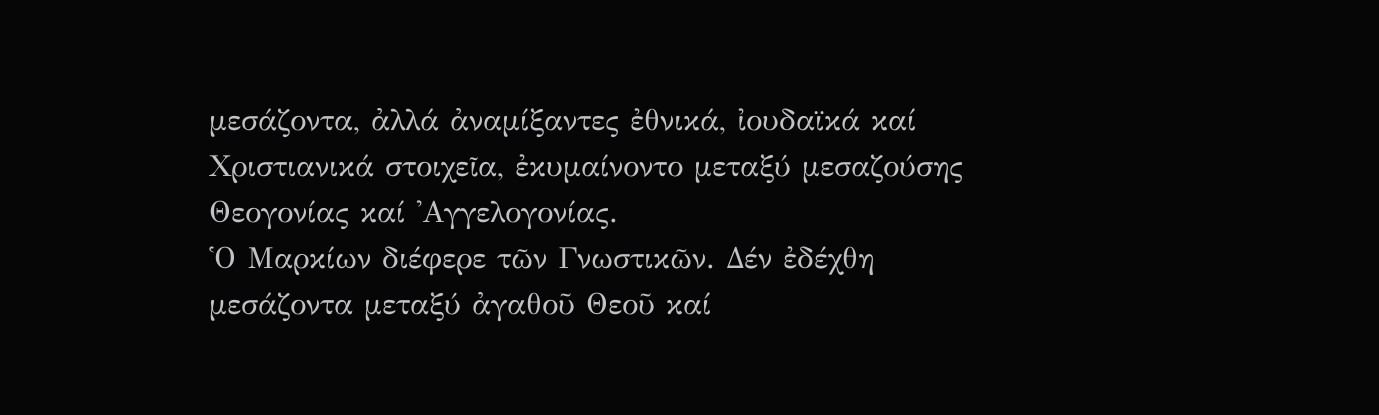μεσάζοντα, ἀλλά ἀναμίξαντες ἐθνικά, ἰουδαϊκά καί Χριστιανικά στοιχεῖα, ἐκυμαίνοντο μεταξύ μεσαζούσης Θεογονίας καί 'Αγγελογονίας.
῾Ο Μαρκίων διέφερε τῶν Γνωστικῶν. Δέν ἐδέχθη μεσάζοντα μεταξύ ἀγαθοῦ Θεοῦ καί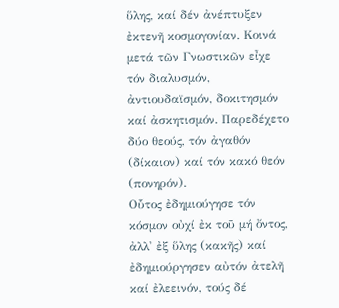ὕλης, καί δέν ἀνέπτυξεν ἐκτενῆ κοσμογονίαν. Κοινά μετά τῶν Γνωστικῶν εἶχε τόν διαλυσμόν, ἀντιουδαϊσμόν, δοκιτησμόν καί ἀσκητισμόν. Παρεδέχετο δύο θεούς, τόν ἀγαθόν (δίκαιον) καί τόν κακό θεόν (πονηρόν).
Οὗτος ἐδημιούγησε τόν κόσμον οὐχί ἐκ τοῦ μή ὄντος, ἀλλ' ἐξ ὕλης (κακῆς) καί ἐδημιούργησεν αὐτόν ἀτελῆ καί ἐλεεινόν, τούς δέ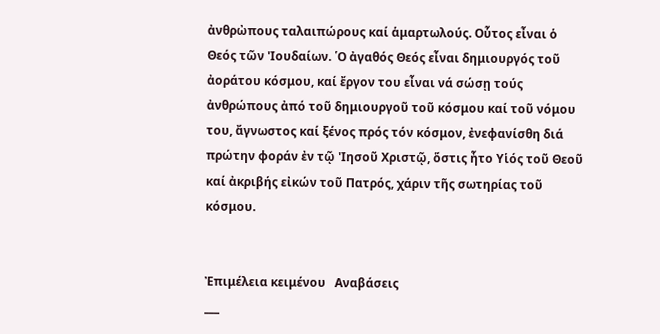ἀνθρὠπους ταλαιπώρους καί ἁμαρτωλούς. Οὗτος εἶναι ὁ Θεός τῶν 'Ιουδαίων. ῾Ο ἀγαθός Θεός εἶναι δημιουργός τοῦ ἀοράτου κόσμου, καί ἔργον του εἶναι νά σώσῃ τούς ἀνθρώπους ἀπό τοῦ δημιουργοῦ τοῦ κόσμου καί τοῦ νόμου του, ἄγνωστος καί ξένος πρός τόν κόσμον, ἐνεφανίσθη διά πρώτην φοράν ἐν τῷ 'Ιησοῦ Χριστῷ, ὅστις ἦτο Υἱός τοῦ Θεοῦ καί ἀκριβής εἰκών τοῦ Πατρός, χάριν τῆς σωτηρίας τοῦ κόσμου.


Ἐπιμέλεια κειμένου   Αναβάσεις
___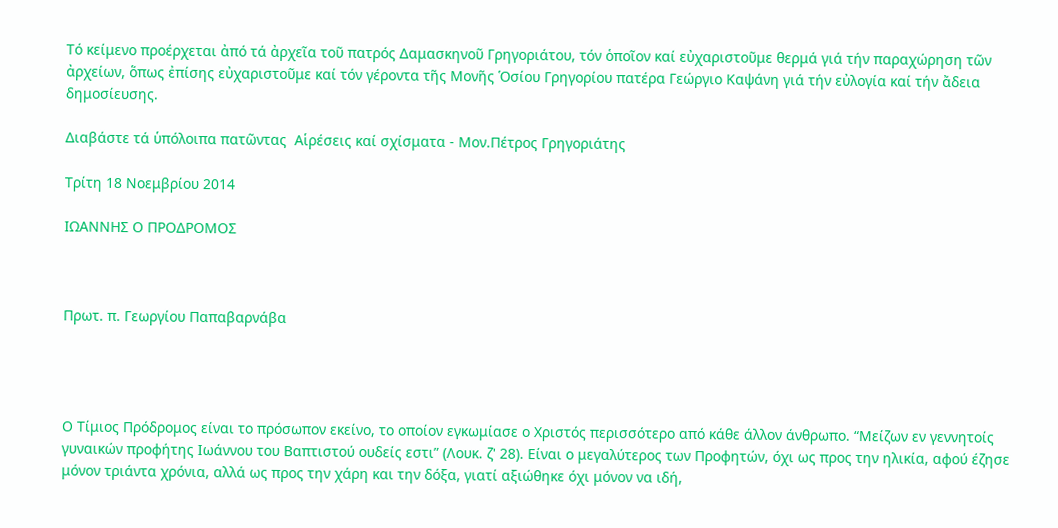Τό κείμενο προέρχεται ἀπό τά ἀρχεῖα τοῦ πατρός Δαμασκηνοῦ Γρηγοριάτου, τόν ὁποῖον καί εὐχαριστοῦμε θερμά γιά τήν παραχώρηση τῶν ἀρχείων, ὅπως ἐπίσης εὐχαριστοῦμε καί τόν γέροντα τῆς Μονῆς Ὁσίου Γρηγορίου πατέρα Γεώργιο Καψάνη γιά τήν εὐλογία καί τήν ἄδεια δημοσίευσης.

Διαβάστε τά ὑπόλοιπα πατῶντας  Αἱρέσεις καί σχίσματα - Μον.Πέτρος Γρηγοριάτης

Τρίτη 18 Νοεμβρίου 2014

ΙΩΑΝΝΗΣ Ο ΠΡΟΔΡΟΜΟΣ



Πρωτ. π. Γεωργίου Παπαβαρνάβα




Ο Τίμιος Πρόδρομος είναι το πρόσωπον εκείνο, το οποίον εγκωμίασε ο Χριστός περισσότερο από κάθε άλλον άνθρωπο. “Μείζων εν γεννητοίς γυναικών προφήτης Ιωάννου του Βαπτιστού ουδείς εστι” (Λουκ. ζ' 28). Είναι ο μεγαλύτερος των Προφητών, όχι ως προς την ηλικία, αφού έζησε μόνον τριάντα χρόνια, αλλά ως προς την χάρη και την δόξα, γιατί αξιώθηκε όχι μόνον να ιδή,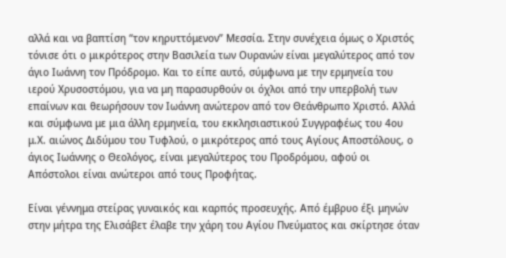αλλά και να βαπτίση “τον κηρυττόμενον” Μεσσία. Στην συνέχεια όμως ο Χριστός τόνισε ότι ο μικρότερος στην Βασιλεία των Ουρανών είναι μεγαλύτερος από τον άγιο Ιωάννη τον Πρόδρομο. Και το είπε αυτό, σύμφωνα με την ερμηνεία του ιερού Χρυσοστόμου, για να μη παρασυρθούν οι όχλοι από την υπερβολή των επαίνων και θεωρήσουν τον Ιωάννη ανώτερον από τον Θεάνθρωπο Χριστό. Αλλά και σύμφωνα με μια άλλη ερμηνεία, του εκκλησιαστικού Συγγραφέως του 4ου μ.Χ. αιώνος Διδύμου του Τυφλού, ο μικρότερος από τους Αγίους Αποστόλους, ο άγιος Ιωάννης ο Θεολόγος, είναι μεγαλύτερος του Προδρόμου, αφού οι Απόστολοι είναι ανώτεροι από τους Προφήτας.

Είναι γέννημα στείρας γυναικός και καρπός προσευχής. Από έμβρυο έξι μηνών στην μήτρα της Ελισάβετ έλαβε την χάρη του Αγίου Πνεύματος και σκίρτησε όταν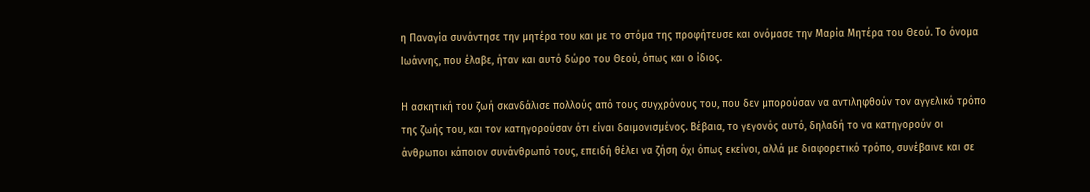η Παναγία συνάντησε την μητέρα του και με το στόμα της προφήτευσε και ονόμασε την Μαρία Μητέρα του Θεού. Το όνομα Ιωάννης, που έλαβε, ήταν και αυτό δώρο του Θεού, όπως και ο ίδιος.

Η ασκητική του ζωή σκανδάλισε πολλούς από τους συγχρόνους του, που δεν μπορούσαν να αντιληφθούν τον αγγελικό τρόπο της ζωής του, και τον κατηγορούσαν ότι είναι δαιμονισμένος. Βέβαια, το γεγονός αυτό, δηλαδή το να κατηγορούν οι άνθρωποι κάποιον συνάνθρωπό τους, επειδή θέλει να ζήση όχι όπως εκείνοι, αλλά με διαφορετικό τρόπο, συνέβαινε και σε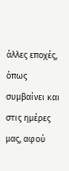άλλες εποχές, όπως συμβαίνει και στις ημέρες μας, αφού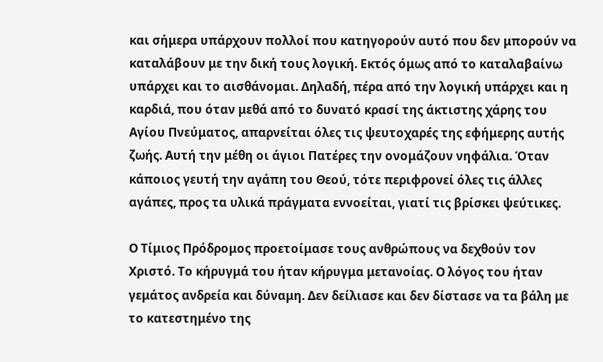και σήμερα υπάρχουν πολλοί που κατηγορούν αυτό που δεν μπορούν να καταλάβουν με την δική τους λογική. Εκτός όμως από το καταλαβαίνω υπάρχει και το αισθάνομαι. Δηλαδή, πέρα από την λογική υπάρχει και η καρδιά, που όταν μεθά από το δυνατό κρασί της άκτιστης χάρης του Αγίου Πνεύματος, απαρνείται όλες τις ψευτοχαρές της εφήμερης αυτής ζωής. Αυτή την μέθη οι άγιοι Πατέρες την ονομάζουν νηφάλια. Όταν κάποιος γευτή την αγάπη του Θεού, τότε περιφρονεί όλες τις άλλες αγάπες, προς τα υλικά πράγματα εννοείται, γιατί τις βρίσκει ψεύτικες.

Ο Τίμιος Πρόδρομος προετοίμασε τους ανθρώπους να δεχθούν τον Χριστό. Το κήρυγμά του ήταν κήρυγμα μετανοίας. Ο λόγος του ήταν γεμάτος ανδρεία και δύναμη. Δεν δείλιασε και δεν δίστασε να τα βάλη με το κατεστημένο της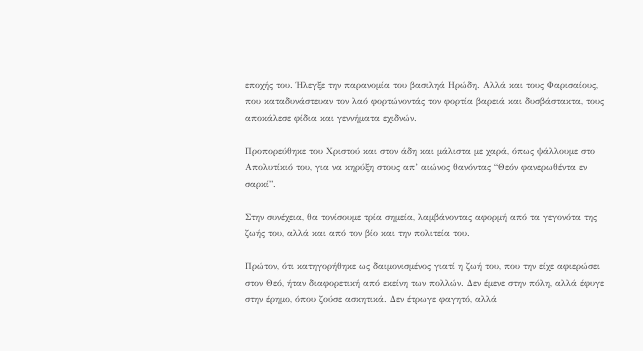εποχής του. Ήλεγξε την παρανομία του βασιληά Ηρώδη. Αλλά και τους Φαρισαίους, που καταδυνάστευαν τον λαό φορτώνοντάς τον φορτία βαρειά και δυσβάστακτα, τους αποκάλεσε φίδια και γεννήματα εχιδνών.

Προπορεύθηκε του Χριστού και στον άδη και μάλιστα με χαρά, όπως ψάλλουμε στο Απολυτίκιό του, για να κηρύξη στους απ’ αιώνος θανόντας “Θεόν φανερωθέντα εν σαρκί”.

Στην συνέχεια, θα τονίσουμε τρία σημεία, λαμβάνοντας αφορμή από τα γεγονότα της ζωής του, αλλά και από τον βίο και την πολιτεία του.

Πρώτον, ότι κατηγορήθηκε ως δαιμονισμένος γιατί η ζωή του, που την είχε αφιερώσει στον Θεό, ήταν διαφορετική από εκείνη των πολλών. Δεν έμενε στην πόλη, αλλά έφυγε στην έρημο, όπου ζούσε ασκητικά. Δεν έτρωγε φαγητό, αλλά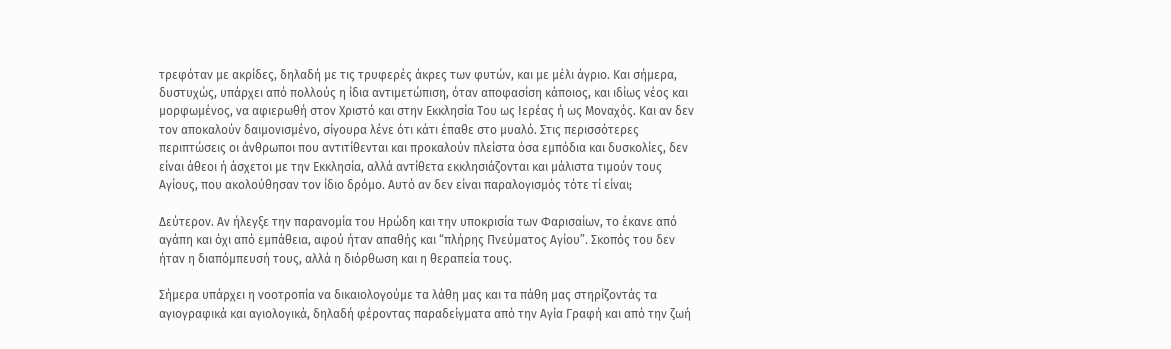τρεφόταν με ακρίδες, δηλαδή με τις τρυφερές άκρες των φυτών, και με μέλι άγριο. Και σήμερα, δυστυχώς, υπάρχει από πολλούς η ίδια αντιμετώπιση, όταν αποφασίση κάποιος, και ιδίως νέος και μορφωμένος, να αφιερωθή στον Χριστό και στην Εκκλησία Του ως Ιερέας ή ως Μοναχός. Και αν δεν τον αποκαλούν δαιμονισμένο, σίγουρα λένε ότι κάτι έπαθε στο μυαλό. Στις περισσότερες περιπτώσεις οι άνθρωποι που αντιτίθενται και προκαλούν πλείστα όσα εμπόδια και δυσκολίες, δεν είναι άθεοι ή άσχετοι με την Εκκλησία, αλλά αντίθετα εκκλησιάζονται και μάλιστα τιμούν τους Αγίους, που ακολούθησαν τον ίδιο δρόμο. Αυτό αν δεν είναι παραλογισμός τότε τί είναι;

Δεύτερον. Αν ήλεγξε την παρανομία του Ηρώδη και την υποκρισία των Φαρισαίων, το έκανε από αγάπη και όχι από εμπάθεια, αφού ήταν απαθής και “πλήρης Πνεύματος Αγίου”. Σκοπός του δεν ήταν η διαπόμπευσή τους, αλλά η διόρθωση και η θεραπεία τους.

Σήμερα υπάρχει η νοοτροπία να δικαιολογούμε τα λάθη μας και τα πάθη μας στηρίζοντάς τα αγιογραφικά και αγιολογικά, δηλαδή φέροντας παραδείγματα από την Αγία Γραφή και από την ζωή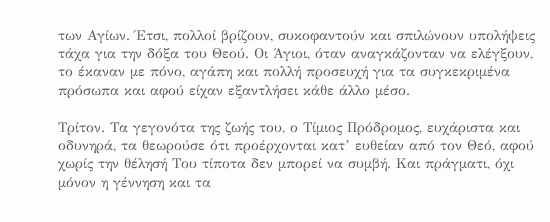των Αγίων. Έτσι, πολλοί βρίζουν, συκοφαντούν και σπιλώνουν υπολήψεις τάχα για την δόξα του Θεού. Οι Άγιοι, όταν αναγκάζονταν να ελέγξουν, το έκαναν με πόνο, αγάπη και πολλή προσευχή για τα συγκεκριμένα πρόσωπα και αφού είχαν εξαντλήσει κάθε άλλο μέσο.

Τρίτον. Τα γεγονότα της ζωής του, ο Τίμιος Πρόδρομος, ευχάριστα και οδυνηρά, τα θεωρούσε ότι προέρχονται κατ’ ευθείαν από τον Θεό, αφού χωρίς την θέλησή Του τίποτα δεν μπορεί να συμβή. Και πράγματι, όχι μόνον η γέννηση και τα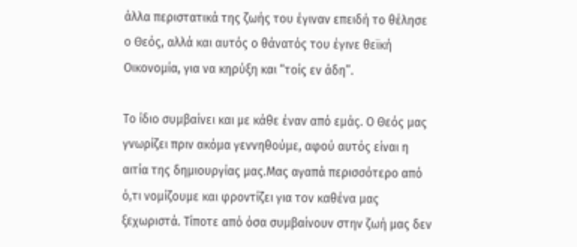άλλα περιστατικά της ζωής του έγιναν επειδή το θέλησε ο Θεός, αλλά και αυτός ο θάνατός του έγινε θεϊκή Οικονομία, για να κηρύξη και “τοίς εν άδη”.

Το ίδιο συμβαίνει και με κάθε έναν από εμάς. Ο Θεός μας γνωρίζει πριν ακόμα γεννηθούμε, αφού αυτός είναι η αιτία της δημιουργίας μας.Μας αγαπά περισσότερο από ό,τι νομίζουμε και φροντίζει για τον καθένα μας ξεχωριστά. Τίποτε από όσα συμβαίνουν στην ζωή μας δεν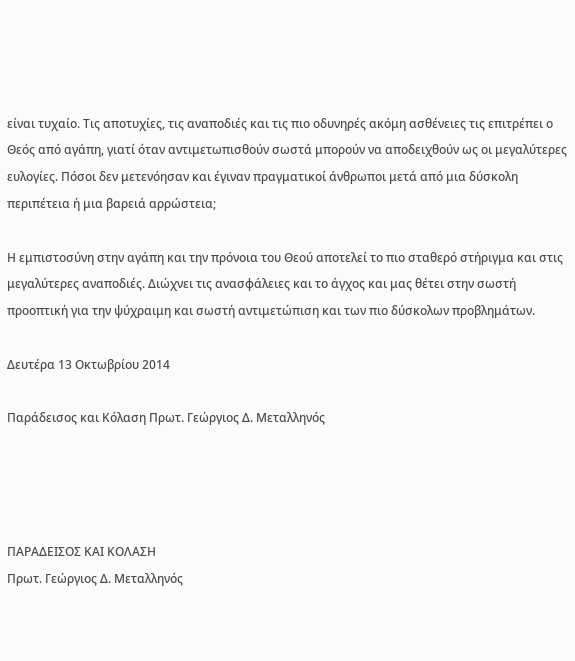είναι τυχαίο. Τις αποτυχίες, τις αναποδιές και τις πιο οδυνηρές ακόμη ασθένειες τις επιτρέπει ο Θεός από αγάπη, γιατί όταν αντιμετωπισθούν σωστά μπορούν να αποδειχθούν ως οι μεγαλύτερες ευλογίες. Πόσοι δεν μετενόησαν και έγιναν πραγματικοί άνθρωποι μετά από μια δύσκολη περιπέτεια ή μια βαρειά αρρώστεια;

Η εμπιστοσύνη στην αγάπη και την πρόνοια του Θεού αποτελεί το πιο σταθερό στήριγμα και στις μεγαλύτερες αναποδιές. Διώχνει τις ανασφάλειες και το άγχος και μας θέτει στην σωστή προοπτική για την ψύχραιμη και σωστή αντιμετώπιση και των πιο δύσκολων προβλημάτων.

Δευτέρα 13 Οκτωβρίου 2014

Παράδεισος και Κόλαση Πρωτ. Γεώργιος Δ. Μεταλληνός




ΠΑΡΑΔΕΙΣΟΣ ΚΑΙ ΚΟΛΑΣΗ
Πρωτ. Γεώργιος Δ. Μεταλληνός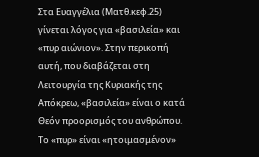Στα Ευαγγέλια (Ματθ.κεφ.25) γίνεται λόγος για «βασιλεία» και «πυρ αιώνιον». Στην περικοπή αυτή, που διαβάζεται στη Λειτουργία της Κυριακής της Απόκρεω, «βασιλεία» είναι ο κατά Θεόν προορισμός του ανθρώπου. Το «πυρ» είναι «ητοιμασμένον»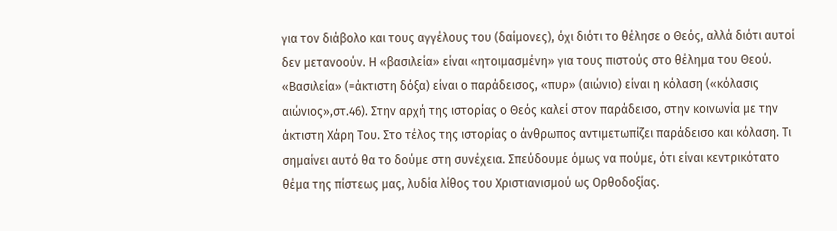για τον διάβολο και τους αγγέλους του (δαίμονες), όχι διότι το θέλησε ο Θεός, αλλά διότι αυτοί δεν μετανοούν. Η «βασιλεία» είναι «ητοιμασμένη» για τους πιστούς στο θέλημα του Θεού. «Βασιλεία» (=άκτιστη δόξα) είναι ο παράδεισος, «πυρ» (αιώνιο) είναι η κόλαση («κόλασις αιώνιος»,στ.46). Στην αρχή της ιστορίας ο Θεός καλεί στον παράδεισο, στην κοινωνία με την άκτιστη Χάρη Του. Στο τέλος της ιστορίας ο άνθρωπος αντιμετωπίζει παράδεισο και κόλαση. Τι σημαίνει αυτό θα το δούμε στη συνέχεια. Σπεύδουμε όμως να πούμε, ότι είναι κεντρικότατο θέμα της πίστεως μας, λυδία λίθος του Χριστιανισμού ως Ορθοδοξίας.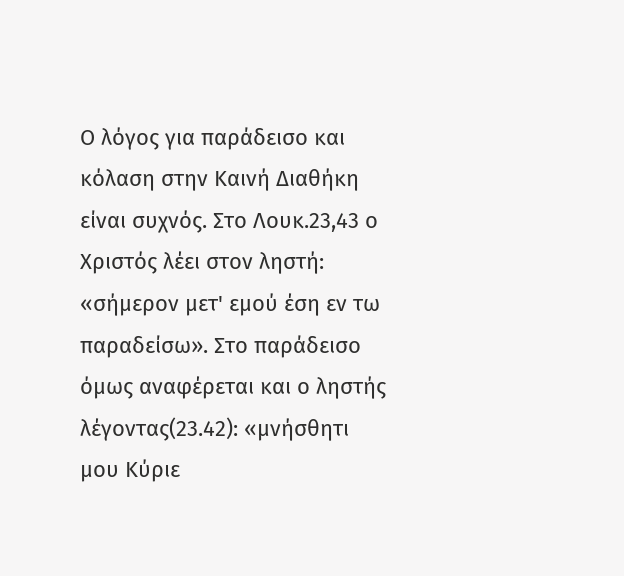Ο λόγος για παράδεισο και κόλαση στην Καινή Διαθήκη είναι συχνός. Στο Λουκ.23,43 ο Χριστός λέει στον ληστή: «σήμερον μετ' εμού έση εν τω παραδείσω». Στο παράδεισο όμως αναφέρεται και ο ληστής λέγοντας(23.42): «μνήσθητι μου Κύριε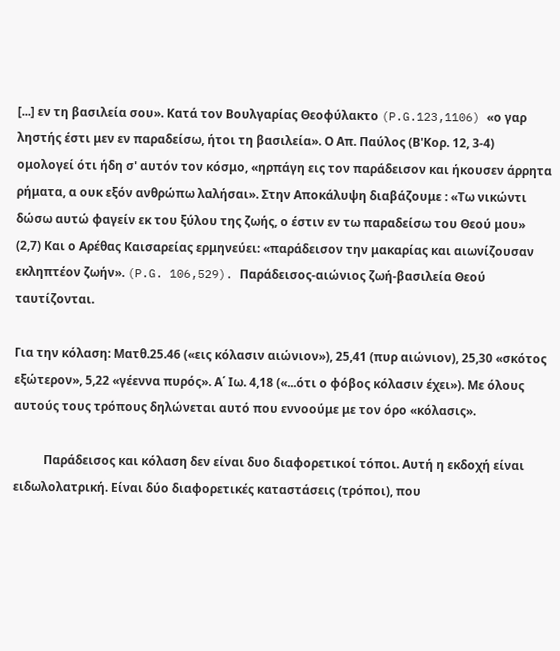[...] εν τη βασιλεία σου». Κατά τον Βουλγαρίας Θεοφύλακτο (P.G.123,1106) «ο γαρ ληστής έστι μεν εν παραδείσω, ήτοι τη βασιλεία». Ο Απ. Παύλος (Β'Κορ. 12, 3-4) ομολογεί ότι ήδη σ' αυτόν τον κόσμο, «ηρπάγη εις τον παράδεισον και ήκουσεν άρρητα ρήματα, α ουκ εξόν ανθρώπω λαλήσαι». Στην Αποκάλυψη διαβάζουμε : «Τω νικώντι δώσω αυτώ φαγείν εκ του ξύλου της ζωής, ο έστιν εν τω παραδείσω του Θεού μου» (2,7) Και ο Αρέθας Καισαρείας ερμηνεύει: «παράδεισον την μακαρίας και αιωνίζουσαν εκληπτέον ζωήν». (P.G. 106,529). Παράδεισος-αιώνιος ζωή-βασιλεία Θεού ταυτίζονται.

Για την κόλαση: Ματθ.25.46 («εις κόλασιν αιώνιον»), 25,41 (πυρ αιώνιον), 25,30 «σκότος εξώτερον», 5,22 «γέεννα πυρός». Α΄ Ιω. 4,18 («...ότι ο φόβος κόλασιν έχει»). Με όλους αυτούς τους τρόπους δηλώνεται αυτό που εννοούμε με τον όρο «κόλασις».

          Παράδεισος και κόλαση δεν είναι δυο διαφορετικοί τόποι. Αυτή η εκδοχή είναι ειδωλολατρική. Είναι δύο διαφορετικές καταστάσεις (τρόποι), που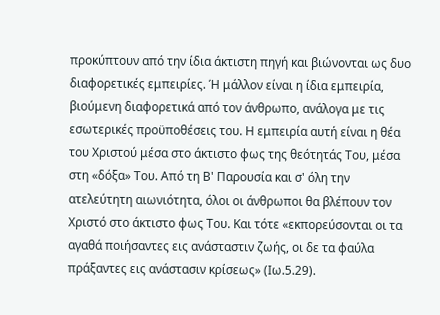προκύπτουν από την ίδια άκτιστη πηγή και βιώνονται ως δυο διαφορετικές εμπειρίες. Ή μάλλον είναι η ίδια εμπειρία, βιούμενη διαφορετικά από τον άνθρωπο, ανάλογα με τις εσωτερικές προϋποθέσεις του. Η εμπειρία αυτή είναι η θέα του Χριστού μέσα στο άκτιστο φως της θεότητάς Του, μέσα στη «δόξα» Του. Από τη Β' Παρουσία και σ' όλη την ατελεύτητη αιωνιότητα, όλοι οι άνθρωποι θα βλέπουν τον Χριστό στο άκτιστο φως Του. Και τότε «εκπορεύσονται οι τα αγαθά ποιήσαντες εις ανάσταστιν ζωής, οι δε τα φαύλα πράξαντες εις ανάστασιν κρίσεως» (Ιω.5.29).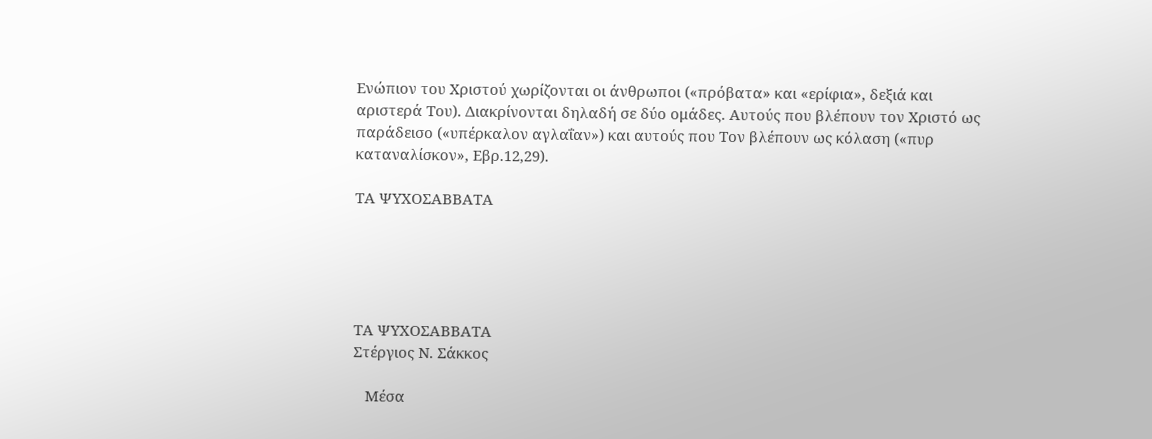Ενώπιον του Χριστού χωρίζονται οι άνθρωποι («πρόβατα» και «ερίφια», δεξιά και αριστερά Του). Διακρίνονται δηλαδή σε δύο ομάδες. Αυτούς που βλέπουν τον Χριστό ως παράδεισο («υπέρκαλον αγλαΐαν») και αυτούς που Τον βλέπουν ως κόλαση («πυρ καταναλίσκον», Εβρ.12,29).

ΤΑ ΨΥΧΟΣΑΒΒΑΤΑ





ΤΑ ΨΥΧΟΣΑΒΒΑΤΑ
Στέργιος Ν. Σάκκος

   Μέσα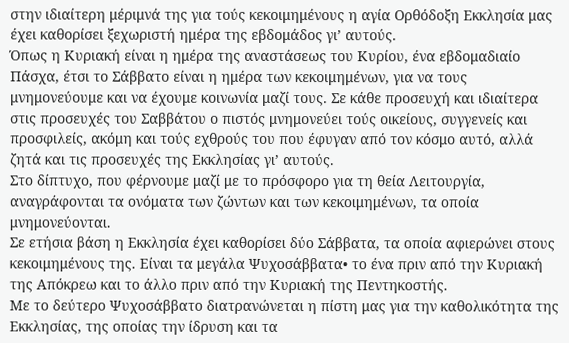στην ιδιαίτερη μέριμνά της για τούς κεκοιμημένους η αγία Ορθόδοξη Εκκλησία μας έχει καθορίσει ξεχωριστή ημέρα της εβδομάδος γι’ αυτούς.
Όπως η Κυριακή είναι η ημέρα της αναστάσεως του Κυρίου, ένα εβδομαδιαίο Πάσχα, έτσι το Σάββατο είναι η ημέρα των κεκοιμημένων, για να τους μνημονεύουμε και να έχουμε κοινωνία μαζί τους. Σε κάθε προσευχή και ιδιαίτερα στις προσευχές του Σαββάτου ο πιστός μνημονεύει τούς οικείους, συγγενείς και προσφιλείς, ακόμη και τούς εχθρούς του που έφυγαν από τον κόσμο αυτό, αλλά ζητά και τις προσευχές της Εκκλησίας γι’ αυτούς.
Στο δίπτυχο, που φέρνουμε μαζί με το πρόσφορο για τη θεία Λειτουργία, αναγράφονται τα ονόματα των ζώντων και των κεκοιμημένων, τα οποία μνημονεύονται.
Σε ετήσια βάση η Εκκλησία έχει καθορίσει δύο Σάββατα, τα οποία αφιερώνει στους κεκοιμημένους της. Είναι τα μεγάλα Ψυχοσάββατα• το ένα πριν από την Κυριακή της Απόκρεω και το άλλο πριν από την Κυριακή της Πεντηκοστής.
Με το δεύτερο Ψυχοσάββατο διατρανώνεται η πίστη μας για την καθολικότητα της Εκκλησίας, της οποίας την ίδρυση και τα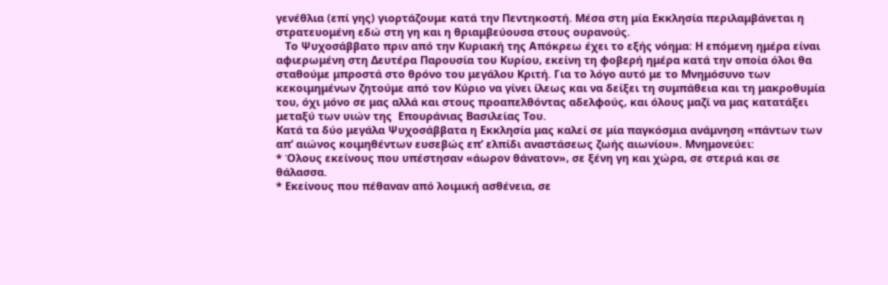γενέθλια (επί γης) γιορτάζουμε κατά την Πεντηκοστή. Μέσα στη μία Εκκλησία περιλαμβάνεται η στρατευομένη εδώ στη γη και η θριαμβεύουσα στους ουρανούς.
   Το Ψυχοσάββατο πριν από την Κυριακή της Απόκρεω έχει το εξής νόημα: Η επόμενη ημέρα είναι αφιερωμένη στη Δευτέρα Παρουσία του Κυρίου, εκείνη τη φοβερή ημέρα κατά την οποία όλοι θα σταθούμε μπροστά στο θρόνο του μεγάλου Κριτή. Για το λόγο αυτό με το Μνημόσυνο των κεκοιμημένων ζητούμε από τον Κύριο να γίνει ίλεως και να δείξει τη συμπάθεια και τη μακροθυμία του, όχι μόνο σε μας αλλά και στους προαπελθόντας αδελφούς, και όλους μαζί να μας κατατάξει μεταξύ των υιών της  Επουράνιας Βασιλείας Του.
Κατά τα δύο μεγάλα Ψυχοσάββατα η Εκκλησία μας καλεί σε μία παγκόσμια ανάμνηση «πάντων των απ’ αιώνος κοιμηθέντων ευσεβώς επ’ ελπίδι αναστάσεως ζωής αιωνίου». Μνημονεύει:
* Όλους εκείνους που υπέστησαν «άωρον θάνατον», σε ξένη γη και χώρα, σε στεριά και σε θάλασσα.
* Εκείνους που πέθαναν από λοιμική ασθένεια, σε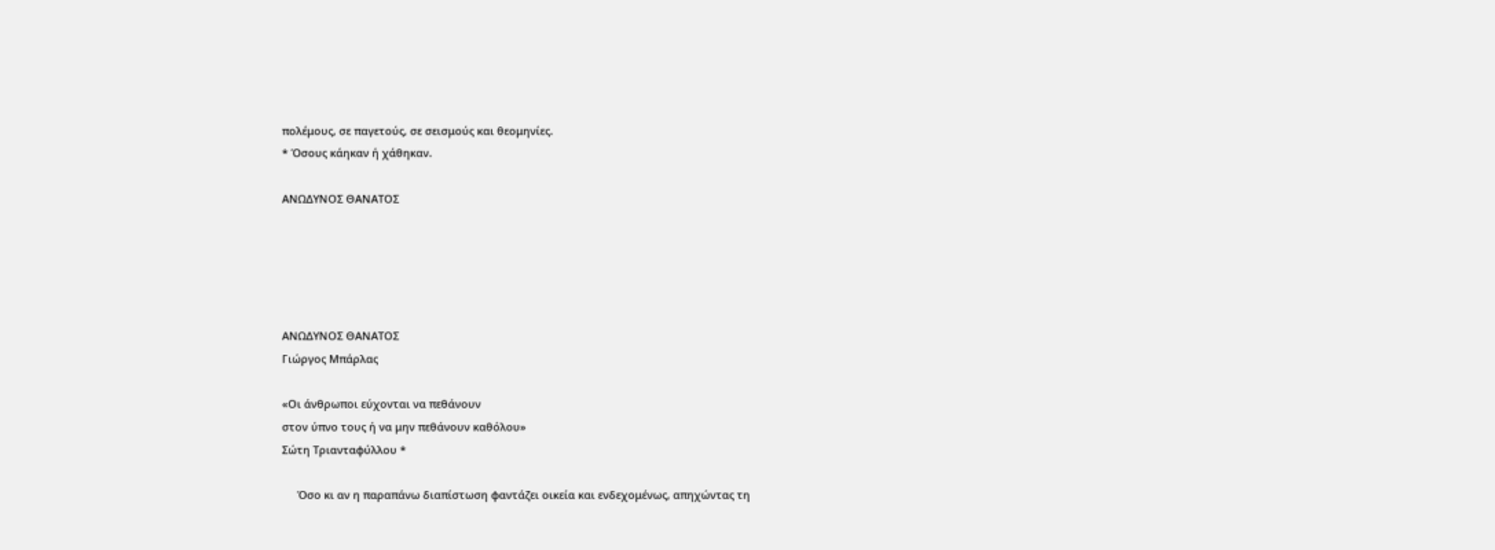πολέμους, σε παγετούς, σε σεισμούς και θεομηνίες.
* Όσους κάηκαν ή χάθηκαν.

ΑΝΩΔΥΝΟΣ ΘΑΝΑΤΟΣ





ΑΝΩΔΥΝΟΣ ΘΑΝΑΤΟΣ
Γιώργος Μπάρλας

«Οι άνθρωποι εύχονται να πεθάνουν
στον ύπνο τους ή να μην πεθάνουν καθόλου»
Σώτη Τριανταφύλλου *

     Όσο κι αν η παραπάνω διαπίστωση φαντάζει οικεία και ενδεχομένως, απηχώντας τη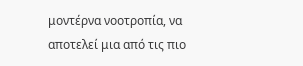μοντέρνα νοοτροπία, να αποτελεί μια από τις πιο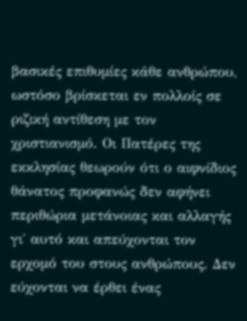βασικές επιθυμίες κάθε ανθρώπου,  ωστόσο βρίσκεται εν πολλοίς σε ριζική αντίθεση με τον χριστιανισμό. Οι Πατέρες της εκκλησίας θεωρούν ότι ο αιφνίδιος θάνατος προφανώς δεν αφήνει περιθώρια μετάνοιας και αλλαγής γι΄ αυτό και απεύχονται τον ερχομό του στους ανθρώπους. Δεν εύχονται να έρθει ένας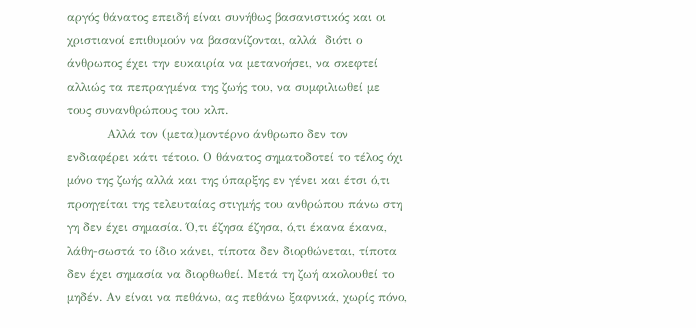αργός θάνατος επειδή είναι συνήθως βασανιστικός και οι χριστιανοί επιθυμούν να βασανίζονται, αλλά  διότι ο άνθρωπος έχει την ευκαιρία να μετανοήσει, να σκεφτεί αλλιώς τα πεπραγμένα της ζωής του, να συμφιλιωθεί με τους συνανθρώπους του κλπ.
          Αλλά τον (μετα)μοντέρνο άνθρωπο δεν τον ενδιαφέρει κάτι τέτοιο. Ο θάνατος σηματοδοτεί το τέλος όχι μόνο της ζωής αλλά και της ύπαρξης εν γένει και έτσι ό,τι προηγείται της τελευταίας στιγμής του ανθρώπου πάνω στη γη δεν έχει σημασία. Ό,τι έζησα έζησα, ό,τι έκανα έκανα, λάθη-σωστά το ίδιο κάνει, τίποτα δεν διορθώνεται, τίποτα δεν έχει σημασία να διορθωθεί. Μετά τη ζωή ακολουθεί το μηδέν. Αν είναι να πεθάνω, ας πεθάνω ξαφνικά, χωρίς πόνο,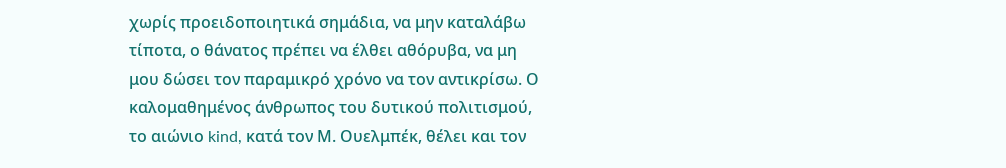χωρίς προειδοποιητικά σημάδια, να μην καταλάβω τίποτα, ο θάνατος πρέπει να έλθει αθόρυβα, να μη μου δώσει τον παραμικρό χρόνο να τον αντικρίσω. Ο καλομαθημένος άνθρωπος του δυτικού πολιτισμού, το αιώνιο kind, κατά τον Μ. Ουελμπέκ, θέλει και τον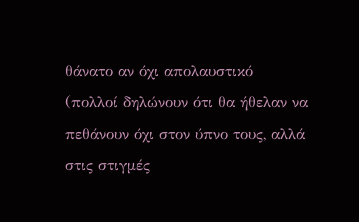θάνατο αν όχι απολαυστικό (πολλοί δηλώνουν ότι θα ήθελαν να πεθάνουν όχι στον ύπνο τους, αλλά στις στιγμές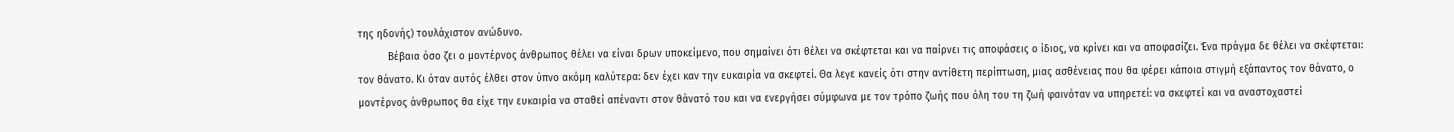της ηδονής) τουλάχιστον ανώδυνο.
          Βέβαια όσο ζει ο μοντέρνος άνθρωπος θέλει να είναι δρων υποκείμενο, που σημαίνει ότι θέλει να σκέφτεται και να παίρνει τις αποφάσεις ο ίδιος, να κρίνει και να αποφασίζει. Ένα πράγμα δε θέλει να σκέφτεται: τον θάνατο. Κι όταν αυτός έλθει στον ύπνο ακόμη καλύτερα: δεν έχει καν την ευκαιρία να σκεφτεί. Θα λεγε κανείς ότι στην αντίθετη περίπτωση, μιας ασθένειας που θα φέρει κάποια στιγμή εξάπαντος τον θάνατο, ο μοντέρνος άνθρωπος θα είχε την ευκαιρία να σταθεί απέναντι στον θάνατό του και να ενεργήσει σύμφωνα με τον τρόπο ζωής που όλη του τη ζωή φαινόταν να υπηρετεί: να σκεφτεί και να αναστοχαστεί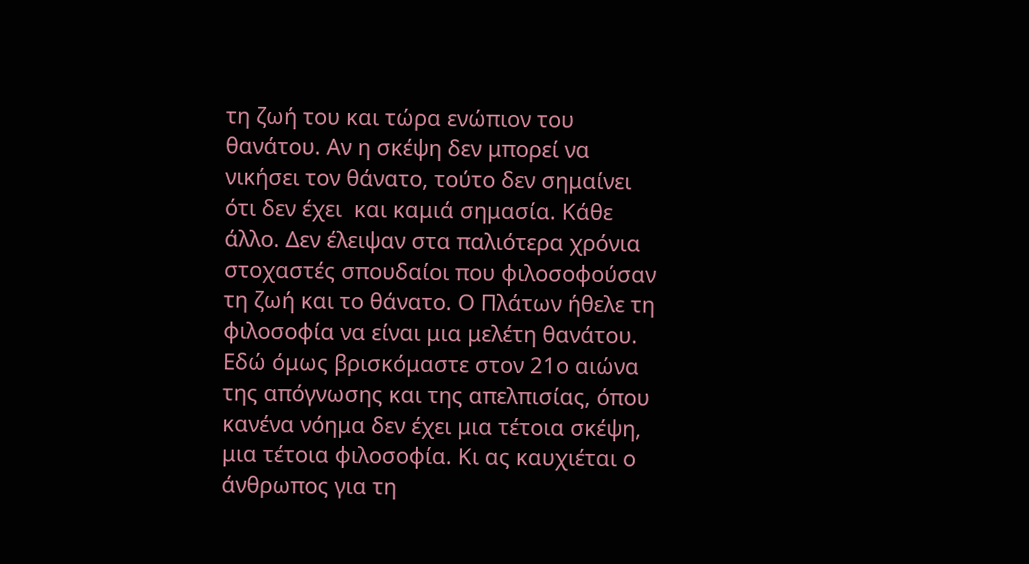τη ζωή του και τώρα ενώπιον του θανάτου. Αν η σκέψη δεν μπορεί να νικήσει τον θάνατο, τούτο δεν σημαίνει ότι δεν έχει  και καμιά σημασία. Κάθε άλλο. Δεν έλειψαν στα παλιότερα χρόνια στοχαστές σπουδαίοι που φιλοσοφούσαν τη ζωή και το θάνατο. Ο Πλάτων ήθελε τη φιλοσοφία να είναι μια μελέτη θανάτου. Εδώ όμως βρισκόμαστε στον 21ο αιώνα της απόγνωσης και της απελπισίας, όπου κανένα νόημα δεν έχει μια τέτοια σκέψη, μια τέτοια φιλοσοφία. Κι ας καυχιέται ο άνθρωπος για τη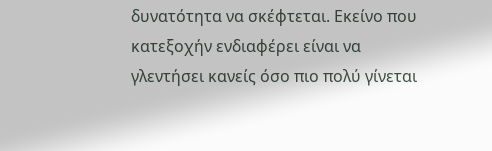δυνατότητα να σκέφτεται. Εκείνο που κατεξοχήν ενδιαφέρει είναι να γλεντήσει κανείς όσο πιο πολύ γίνεται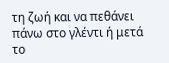τη ζωή και να πεθάνει πάνω στο γλέντι ή μετά το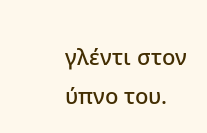γλέντι στον ύπνο του.